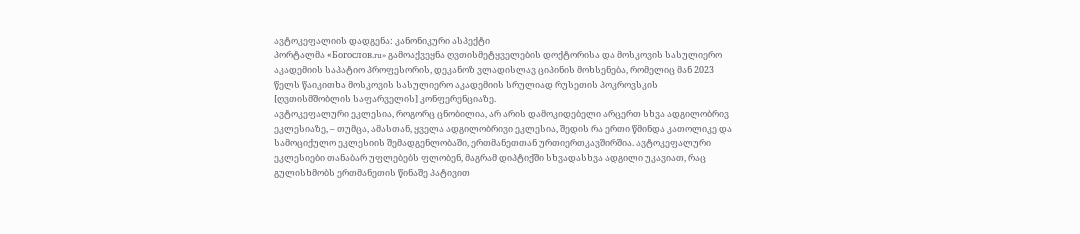ავტოკეფალიის დადგენა: კანონიკური ასპექტი
პორტალმა «Богослов.ru» გამოაქვეყნა ღვთისმეტყველების დოქტორისა და მოსკოვის სასულიერო აკადემიის საპატიო პროფესორის, დეკანოზ ვლადისლავ ციპინის მოხსენება, რომელიც მან 2023 წელს წაიკითხა მოსკოვის სასულიერო აკადემიის სრულიად რუსეთის პოკროვსკის [ღვთისმშობლის საფარველის] კონფერენციაზე.
ავტოკეფალური ეკლესია, როგორც ცნობილია, არ არის დამოკიდებელი არცერთ სხვა ადგილობრივ ეკლესიაზე, – თუმცა, ამასთან, ყველა ადგილობრივი ეკლესია, შედის რა ერთი წმინდა კათოლიკე და სამოციქულო ეკლესიის შემადგენლობაში, ერთმანეთთან ურთიერთკავშირშია. ავტოკეფალური ეკლესიები თანაბარ უფლებებს ფლობენ, მაგრამ დიპტიქში სხვადასხვა ადგილი უკავიათ, რაც გულისხმობს ერთმანეთის წინაშე პატივით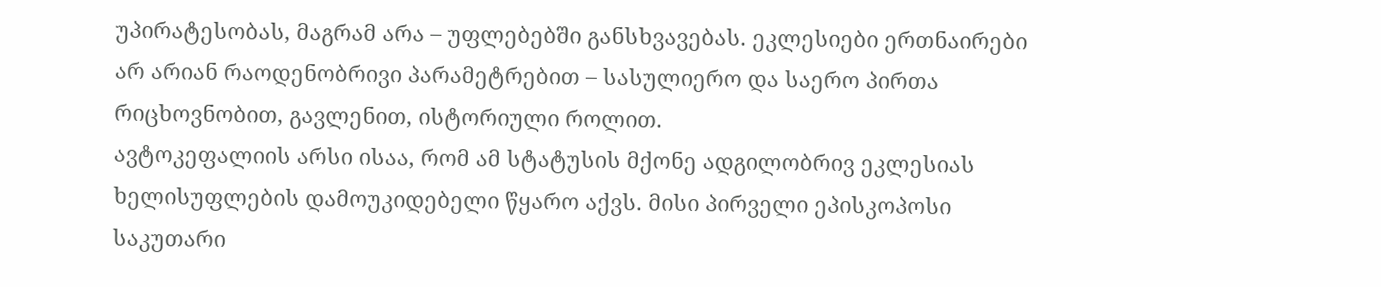უპირატესობას, მაგრამ არა – უფლებებში განსხვავებას. ეკლესიები ერთნაირები არ არიან რაოდენობრივი პარამეტრებით – სასულიერო და საერო პირთა რიცხოვნობით, გავლენით, ისტორიული როლით.
ავტოკეფალიის არსი ისაა, რომ ამ სტატუსის მქონე ადგილობრივ ეკლესიას ხელისუფლების დამოუკიდებელი წყარო აქვს. მისი პირველი ეპისკოპოსი საკუთარი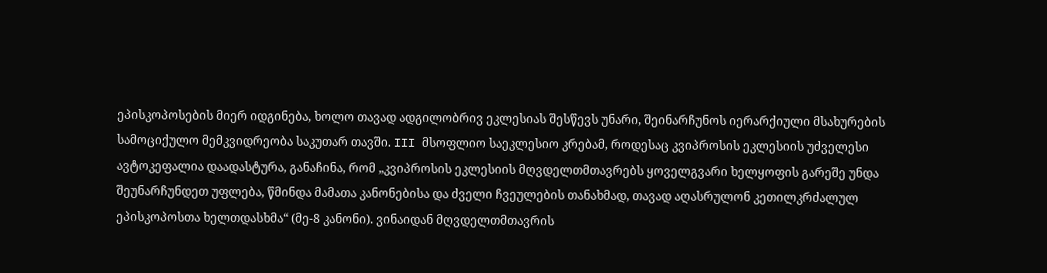ეპისკოპოსების მიერ იდგინება, ხოლო თავად ადგილობრივ ეკლესიას შესწევს უნარი, შეინარჩუნოს იერარქიული მსახურების სამოციქულო მემკვიდრეობა საკუთარ თავში. III მსოფლიო საეკლესიო კრებამ, როდესაც კვიპროსის ეკლესიის უძველესი ავტოკეფალია დაადასტურა, განაჩინა, რომ „კვიპროსის ეკლესიის მღვდელთმთავრებს ყოველგვარი ხელყოფის გარეშე უნდა შეუნარჩუნდეთ უფლება, წმინდა მამათა კანონებისა და ძველი ჩვეულების თანახმად, თავად აღასრულონ კეთილკრძალულ ეპისკოპოსთა ხელთდასხმა“ (მე-8 კანონი). ვინაიდან მღვდელთმთავრის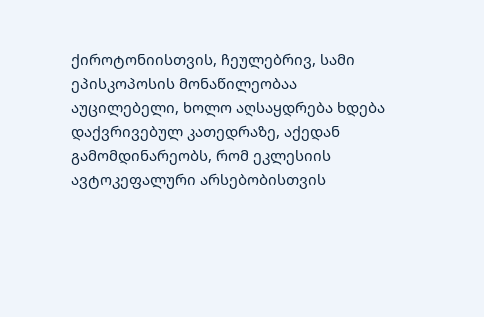ქიროტონიისთვის, ჩეულებრივ, სამი ეპისკოპოსის მონაწილეობაა აუცილებელი, ხოლო აღსაყდრება ხდება დაქვრივებულ კათედრაზე, აქედან გამომდინარეობს, რომ ეკლესიის ავტოკეფალური არსებობისთვის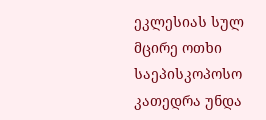ეკლესიას სულ მცირე ოთხი საეპისკოპოსო კათედრა უნდა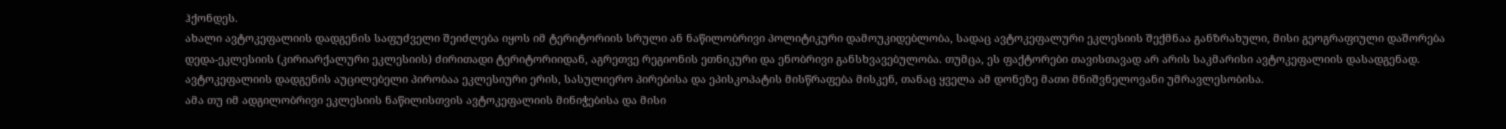ჰქონდეს.
ახალი ავტოკეფალიის დადგენის საფუძველი შეიძლება იყოს იმ ტერიტორიის სრული ან ნაწილობრივი პოლიტიკური დამოუკიდებლობა, სადაც ავტოკეფალური ეკლესიის შექმნაა განზრახული, მისი გეოგრაფიული დაშორება დედა-ეკლესიის (კირიარქალური ეკლესიის) ძირითადი ტერიტორიიდან, აგრეთვე რეგიონის ეთნიკური და ენობრივი განსხვავებულობა. თუმცა, ეს ფაქტორები თავისთავად არ არის საკმარისი ავტოკეფალიის დასადგენად. ავტოკეფალიის დადგენის აუცილებელი პირობაა ეკლესიური ერის, სასულიერო პირებისა და ეპისკოპატის მისწრაფება მისკენ, თანაც ყველა ამ დონეზე მათი მნიშვნელოვანი უმრავლესობისა.
ამა თუ იმ ადგილობრივი ეკლესიის ნაწილისთვის ავტოკეფალიის მინიჭებისა და მისი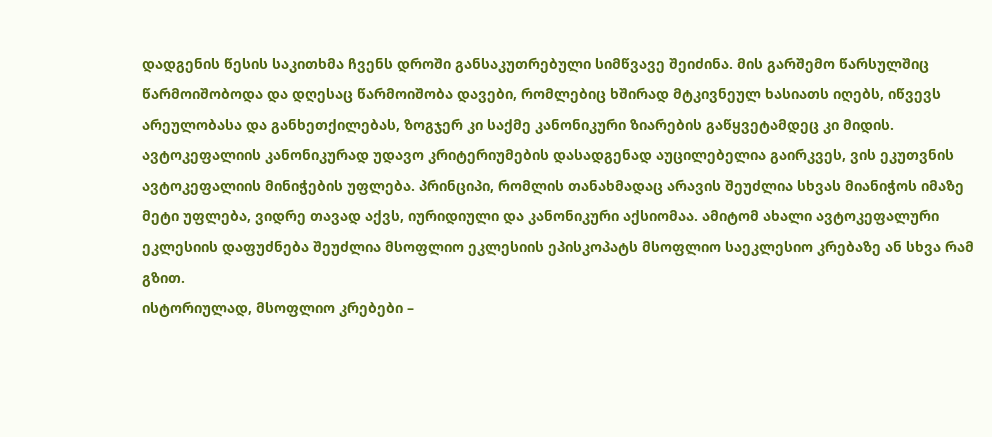დადგენის წესის საკითხმა ჩვენს დროში განსაკუთრებული სიმწვავე შეიძინა. მის გარშემო წარსულშიც წარმოიშობოდა და დღესაც წარმოიშობა დავები, რომლებიც ხშირად მტკივნეულ ხასიათს იღებს, იწვევს არეულობასა და განხეთქილებას, ზოგჯერ კი საქმე კანონიკური ზიარების გაწყვეტამდეც კი მიდის. ავტოკეფალიის კანონიკურად უდავო კრიტერიუმების დასადგენად აუცილებელია გაირკვეს, ვის ეკუთვნის ავტოკეფალიის მინიჭების უფლება. პრინციპი, რომლის თანახმადაც არავის შეუძლია სხვას მიანიჭოს იმაზე მეტი უფლება, ვიდრე თავად აქვს, იურიდიული და კანონიკური აქსიომაა. ამიტომ ახალი ავტოკეფალური ეკლესიის დაფუძნება შეუძლია მსოფლიო ეკლესიის ეპისკოპატს მსოფლიო საეკლესიო კრებაზე ან სხვა რამ გზით.
ისტორიულად, მსოფლიო კრებები –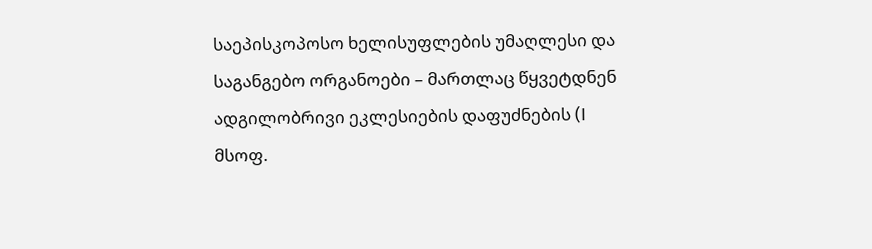საეპისკოპოსო ხელისუფლების უმაღლესი და საგანგებო ორგანოები – მართლაც წყვეტდნენ ადგილობრივი ეკლესიების დაფუძნების (I მსოფ.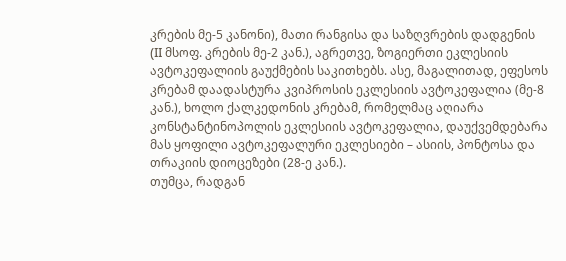კრების მე-5 კანონი), მათი რანგისა და საზღვრების დადგენის (II მსოფ. კრების მე-2 კან.), აგრეთვე, ზოგიერთი ეკლესიის ავტოკეფალიის გაუქმების საკითხებს. ასე, მაგალითად, ეფესოს კრებამ დაადასტურა კვიპროსის ეკლესიის ავტოკეფალია (მე-8 კან.), ხოლო ქალკედონის კრებამ, რომელმაც აღიარა კონსტანტინოპოლის ეკლესიის ავტოკეფალია, დაუქვემდებარა მას ყოფილი ავტოკეფალური ეკლესიები – ასიის, პონტოსა და თრაკიის დიოცეზები (28-ე კან.).
თუმცა, რადგან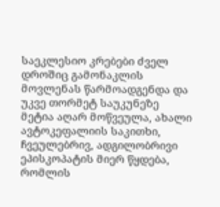საეკლესიო კრებები ძველ დროშიც გამონაკლის მოვლენას წარმოადგენდა და უკვე თორმეტ საუკუნეზე მეტია აღარ მოწვეულა, ახალი ავტოკეფალიის საკითხი, ჩვეულებრივ, ადგილობრივი ეპისკოპატის მიერ წყდება, რომლის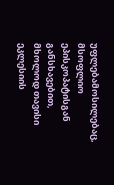უფლებამოსილებაც, მსოფლიო ეპისკოპატისგან განსხავებით, მხოლოდ თავისი ეკლესიის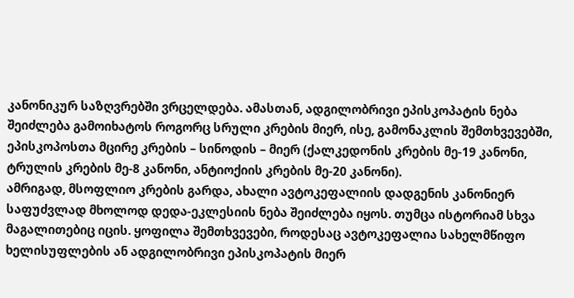კანონიკურ საზღვრებში ვრცელდება. ამასთან, ადგილობრივი ეპისკოპატის ნება შეიძლება გამოიხატოს როგორც სრული კრების მიერ, ისე, გამონაკლის შემთხვევებში, ეპისკოპოსთა მცირე კრების – სინოდის – მიერ (ქალკედონის კრების მე-19 კანონი, ტრულის კრების მე-8 კანონი, ანტიოქიის კრების მე-20 კანონი).
ამრიგად, მსოფლიო კრების გარდა, ახალი ავტოკეფალიის დადგენის კანონიერ საფუძვლად მხოლოდ დედა-ეკლესიის ნება შეიძლება იყოს. თუმცა ისტორიამ სხვა მაგალითებიც იცის. ყოფილა შემთხვევები, როდესაც ავტოკეფალია სახელმწიფო ხელისუფლების ან ადგილობრივი ეპისკოპატის მიერ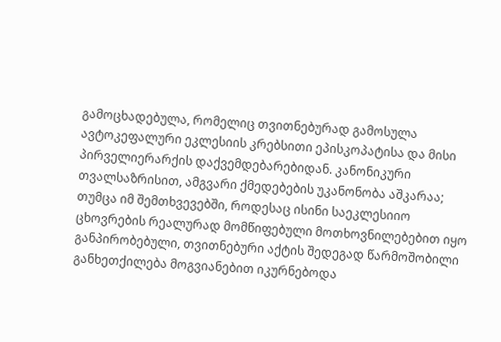გამოცხადებულა, რომელიც თვითნებურად გამოსულა ავტოკეფალური ეკლესიის კრებსითი ეპისკოპატისა და მისი პირველიერარქის დაქვემდებარებიდან. კანონიკური თვალსაზრისით, ამგვარი ქმედებების უკანონობა აშკარაა; თუმცა იმ შემთხვევებში, როდესაც ისინი საეკლესიიო ცხოვრების რეალურად მომწიფებული მოთხოვნილებებით იყო განპირობებული, თვითნებური აქტის შედეგად წარმოშობილი განხეთქილება მოგვიანებით იკურნებოდა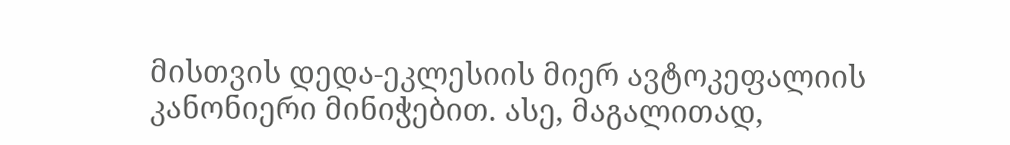მისთვის დედა-ეკლესიის მიერ ავტოკეფალიის კანონიერი მინიჭებით. ასე, მაგალითად,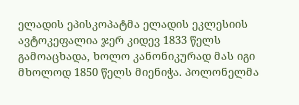ელადის ეპისკოპატმა ელადის ეკლესიის ავტოკეფალია ჯერ კიდევ 1833 წელს გამოაცხადა, ხოლო კანონიკურად მას იგი მხოლოდ 1850 წელს მიენიჭა. პოლონელმა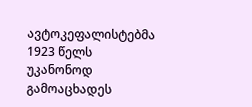ავტოკეფალისტებმა 1923 წელს უკანონოდ გამოაცხადეს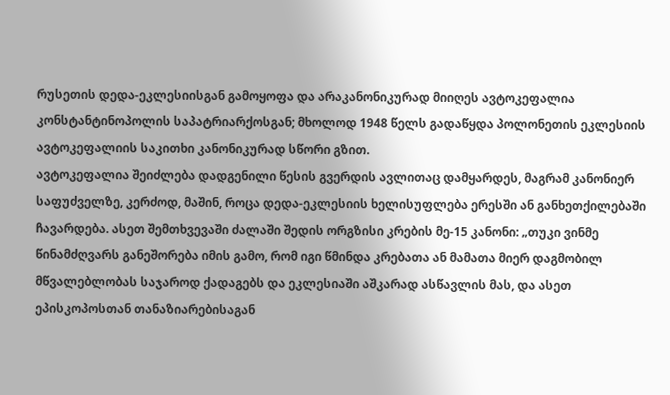რუსეთის დედა-ეკლესიისგან გამოყოფა და არაკანონიკურად მიიღეს ავტოკეფალია კონსტანტინოპოლის საპატრიარქოსგან; მხოლოდ 1948 წელს გადაწყდა პოლონეთის ეკლესიის ავტოკეფალიის საკითხი კანონიკურად სწორი გზით.
ავტოკეფალია შეიძლება დადგენილი წესის გვერდის ავლითაც დამყარდეს, მაგრამ კანონიერ საფუძველზე, კერძოდ, მაშინ, როცა დედა-ეკლესიის ხელისუფლება ერესში ან განხეთქილებაში ჩავარდება. ასეთ შემთხვევაში ძალაში შედის ორგზისი კრების მე-15 კანონი: „თუკი ვინმე წინამძღვარს განეშორება იმის გამო, რომ იგი წმინდა კრებათა ან მამათა მიერ დაგმობილ მწვალებლობას საჯაროდ ქადაგებს და ეკლესიაში აშკარად ასწავლის მას, და ასეთ ეპისკოპოსთან თანაზიარებისაგან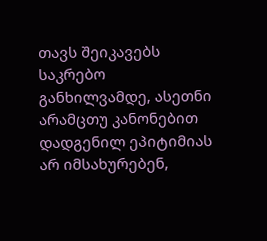თავს შეიკავებს საკრებო განხილვამდე, ასეთნი არამცთუ კანონებით დადგენილ ეპიტიმიას არ იმსახურებენ,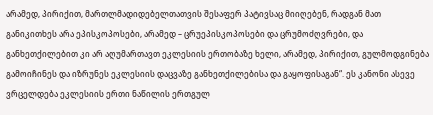არამედ, პირიქით, მართლმადიდებელთათვის შესაფერ პატივსაც მიიღებენ, რადგან მათ განიკითხეს არა ეპისკოპოსები, არამედ – ცრუეპისკოპოსები და ცრუმოძღვრები, და განხეთქილებით კი არ აღუმართავთ ეკლესიის ერთობაზე ხელი, არამედ, პირიქით, გულმოდგინება გამოიჩინეს და იზრუნეს ეკლესიის დაცვაზე განხეთქილებისა და გაყოფისაგან“. ეს კანონი ასევე ვრცელდება ეკლესიის ერთი ნაწილის ერთგულ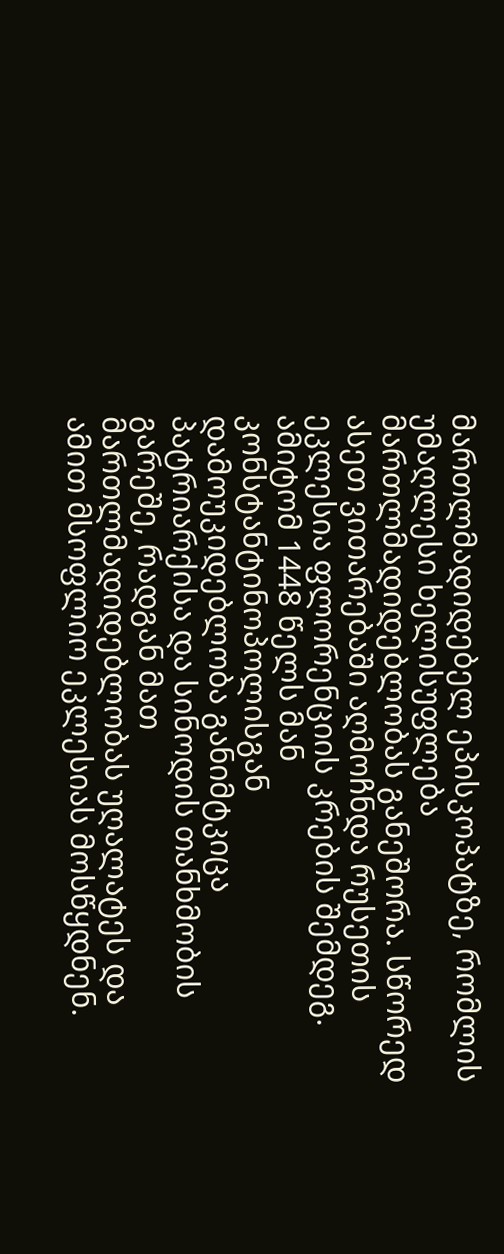მართლმადიდებელ ეპისკოპატზე, რომლის უმაღლესი ხელისუფლება მართლმადიდებლობას განეშორა. სწორედ ასეთ ვითარებაში აღმოჩნდა რუსეთის ეკლესია ფლორენციის კრების შემდეგ. ამიტომ 1448 წელს მან კონსტანტინოპოლისგან დამოუკიდებლობა განიმტკიცა პატრიარქისა და სინოდის თანხმობის გარეშე, რადგან მათ მართლმადიდებლობას უღალატეს და ამით მსოფლიო ეკლესიას მოსწყდნენ.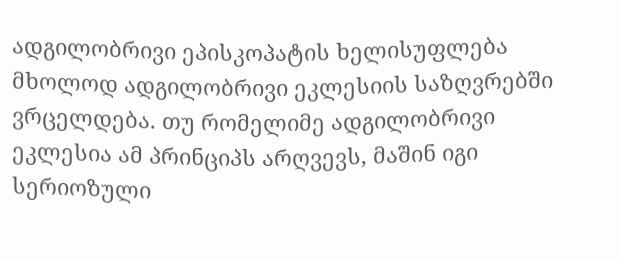ადგილობრივი ეპისკოპატის ხელისუფლება მხოლოდ ადგილობრივი ეკლესიის საზღვრებში ვრცელდება. თუ რომელიმე ადგილობრივი ეკლესია ამ პრინციპს არღვევს, მაშინ იგი სერიოზული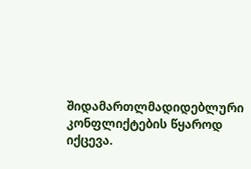შიდამართლმადიდებლური კონფლიქტების წყაროდ იქცევა.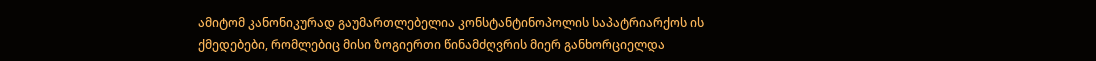ამიტომ კანონიკურად გაუმართლებელია კონსტანტინოპოლის საპატრიარქოს ის ქმედებები, რომლებიც მისი ზოგიერთი წინამძღვრის მიერ განხორციელდა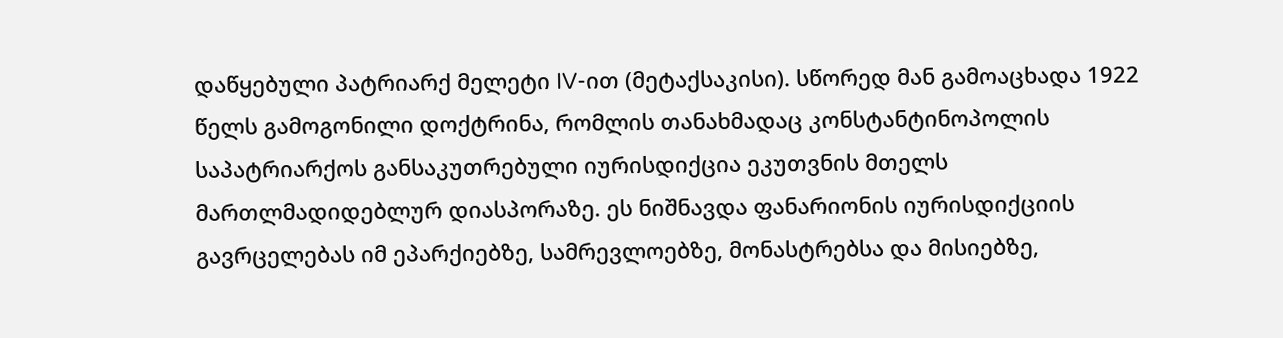დაწყებული პატრიარქ მელეტი IV-ით (მეტაქსაკისი). სწორედ მან გამოაცხადა 1922 წელს გამოგონილი დოქტრინა, რომლის თანახმადაც კონსტანტინოპოლის საპატრიარქოს განსაკუთრებული იურისდიქცია ეკუთვნის მთელს მართლმადიდებლურ დიასპორაზე. ეს ნიშნავდა ფანარიონის იურისდიქციის გავრცელებას იმ ეპარქიებზე, სამრევლოებზე, მონასტრებსა და მისიებზე,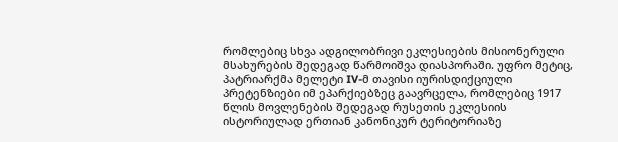რომლებიც სხვა ადგილობრივი ეკლესიების მისიონერული მსახურების შედეგად წარმოიშვა დიასპორაში. უფრო მეტიც, პატრიარქმა მელეტი IV-მ თავისი იურისდიქციული პრეტენზიები იმ ეპარქიებზეც გაავრცელა, რომლებიც 1917 წლის მოვლენების შედეგად რუსეთის ეკლესიის ისტორიულად ერთიან კანონიკურ ტერიტორიაზე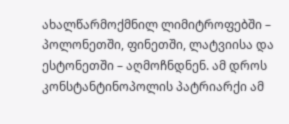ახალწარმოქმნილ ლიმიტროფებში – პოლონეთში, ფინეთში, ლატვიისა და ესტონეთში – აღმოჩნდნენ. ამ დროს კონსტანტინოპოლის პატრიარქი ამ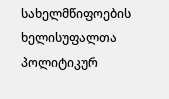სახელმწიფოების ხელისუფალთა პოლიტიკურ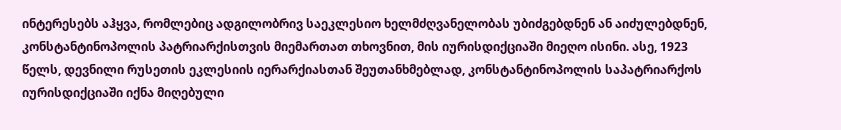ინტერესებს აჰყვა, რომლებიც ადგილობრივ საეკლესიო ხელმძღვანელობას უბიძგებდნენ ან აიძულებდნენ, კონსტანტინოპოლის პატრიარქისთვის მიემართათ თხოვნით, მის იურისდიქციაში მიეღო ისინი. ასე, 1923 წელს, დევნილი რუსეთის ეკლესიის იერარქიასთან შეუთანხმებლად, კონსტანტინოპოლის საპატრიარქოს იურისდიქციაში იქნა მიღებული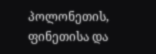პოლონეთის, ფინეთისა და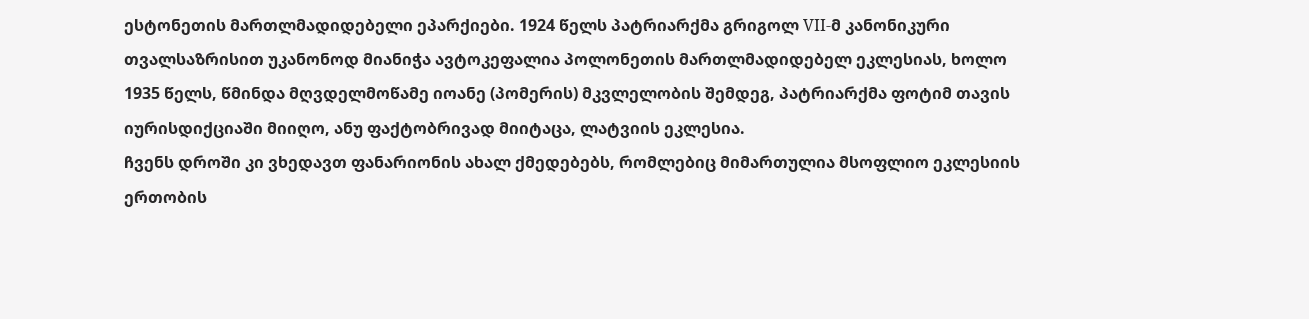ესტონეთის მართლმადიდებელი ეპარქიები. 1924 წელს პატრიარქმა გრიგოლ VII-მ კანონიკური თვალსაზრისით უკანონოდ მიანიჭა ავტოკეფალია პოლონეთის მართლმადიდებელ ეკლესიას, ხოლო 1935 წელს, წმინდა მღვდელმოწამე იოანე (პომერის) მკვლელობის შემდეგ, პატრიარქმა ფოტიმ თავის იურისდიქციაში მიიღო, ანუ ფაქტობრივად მიიტაცა, ლატვიის ეკლესია.
ჩვენს დროში კი ვხედავთ ფანარიონის ახალ ქმედებებს, რომლებიც მიმართულია მსოფლიო ეკლესიის ერთობის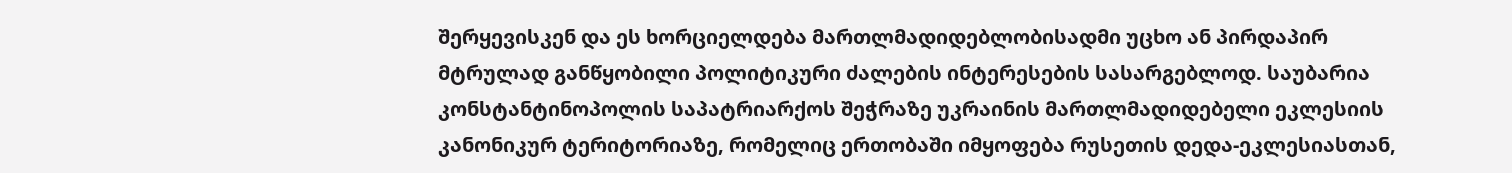შერყევისკენ და ეს ხორციელდება მართლმადიდებლობისადმი უცხო ან პირდაპირ მტრულად განწყობილი პოლიტიკური ძალების ინტერესების სასარგებლოდ. საუბარია კონსტანტინოპოლის საპატრიარქოს შეჭრაზე უკრაინის მართლმადიდებელი ეკლესიის კანონიკურ ტერიტორიაზე, რომელიც ერთობაში იმყოფება რუსეთის დედა-ეკლესიასთან,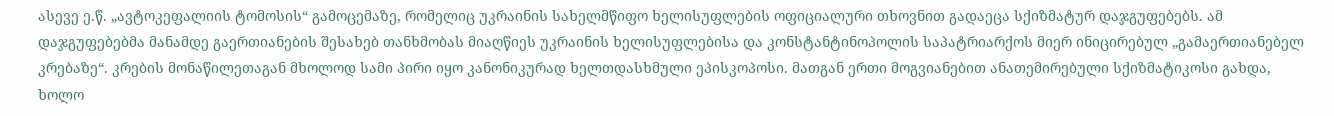ასევე ე.წ. „ავტოკეფალიის ტომოსის“ გამოცემაზე, რომელიც უკრაინის სახელმწიფო ხელისუფლების ოფიციალური თხოვნით გადაეცა სქიზმატურ დაჯგუფებებს. ამ დაჯგუფებებმა მანამდე გაერთიანების შესახებ თანხმობას მიაღწიეს უკრაინის ხელისუფლებისა და კონსტანტინოპოლის საპატრიარქოს მიერ ინიცირებულ „გამაერთიანებელ კრებაზე“. კრების მონაწილეთაგან მხოლოდ სამი პირი იყო კანონიკურად ხელთდასხმული ეპისკოპოსი. მათგან ერთი მოგვიანებით ანათემირებული სქიზმატიკოსი გახდა, ხოლო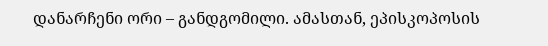დანარჩენი ორი – განდგომილი. ამასთან, ეპისკოპოსის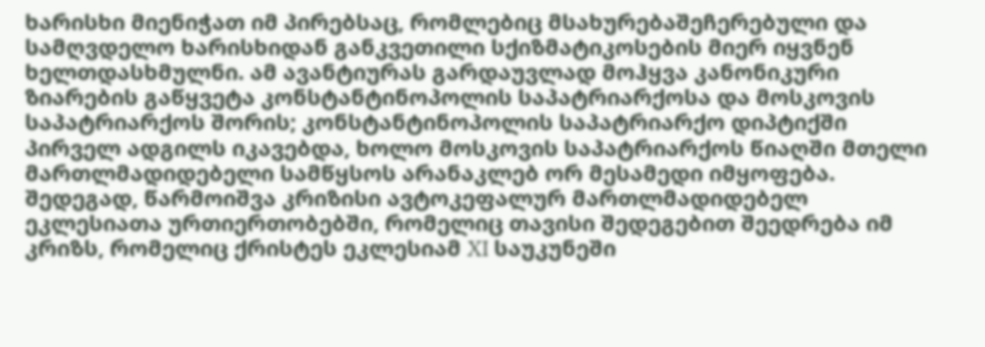ხარისხი მიენიჭათ იმ პირებსაც, რომლებიც მსახურებაშეჩერებული და სამღვდელო ხარისხიდან განკვეთილი სქიზმატიკოსების მიერ იყვნენ ხელთდასხმულნი. ამ ავანტიურას გარდაუვლად მოჰყვა კანონიკური ზიარების გაწყვეტა კონსტანტინოპოლის საპატრიარქოსა და მოსკოვის საპატრიარქოს შორის; კონსტანტინოპოლის საპატრიარქო დიპტიქში პირველ ადგილს იკავებდა, ხოლო მოსკოვის საპატრიარქოს წიაღში მთელი მართლმადიდებელი სამწყსოს არანაკლებ ორ მესამედი იმყოფება. შედეგად, წარმოიშვა კრიზისი ავტოკეფალურ მართლმადიდებელ ეკლესიათა ურთიერთობებში, რომელიც თავისი შედეგებით შეედრება იმ კრიზს, რომელიც ქრისტეს ეკლესიამ XI საუკუნეში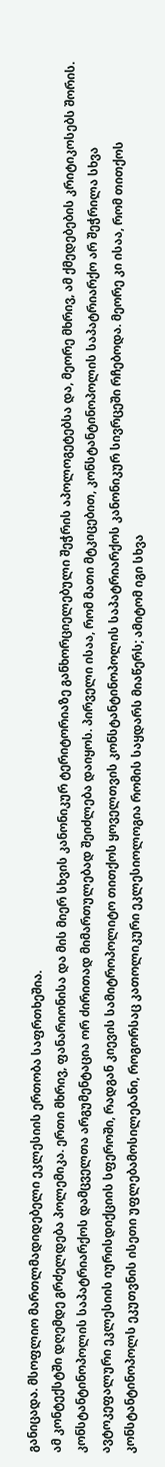განიცადა. მსოფლიო მართლმადიდებელი ეკლესიის ერთობა საფრთხეშია.
ამ კონტექსტში დღემდე გრძელდება პოლემიკა. ერთი მხრივ, ფანარიონისა და მის მიერ სხვის კანონიკურ ტერიტორიაზე განხორციელებული შეჭრის აპოლოგეტებსა და, მეორე მხრივ, ამ ქმედებების კრიტიკოსებს შორის. კონსტანტინოპოლის საპატრიარქოს დამცველთა არგუმენტაცია ორ ძირითად მიმართულებად შეიძლება დაიყოს. პირველი ისაა, რომ მათი მტკიცებით, კონსტანტინოპოლის საპატრიარქო არ შეჭრილა სხვა ავტოკეფალური ეკლესიის იურისდიქციის სფეროში, რადგან კიევის სამიტროპოლიტო თითქოს ყოველთვის კონსტანტინოპოლის საპატრიარქოს კანონიკურ სივრცეში რჩებოდა. მეორე კი ისაა, რომ თითქოს კონსტანტინოპოლს ეკუთვნის ისეთი უფლებამოსილებანი, როგორსაც კათოლიკური ეკლესიოლოგია რომის საყდარს მიაწერს; ამიტომ იგი სხვა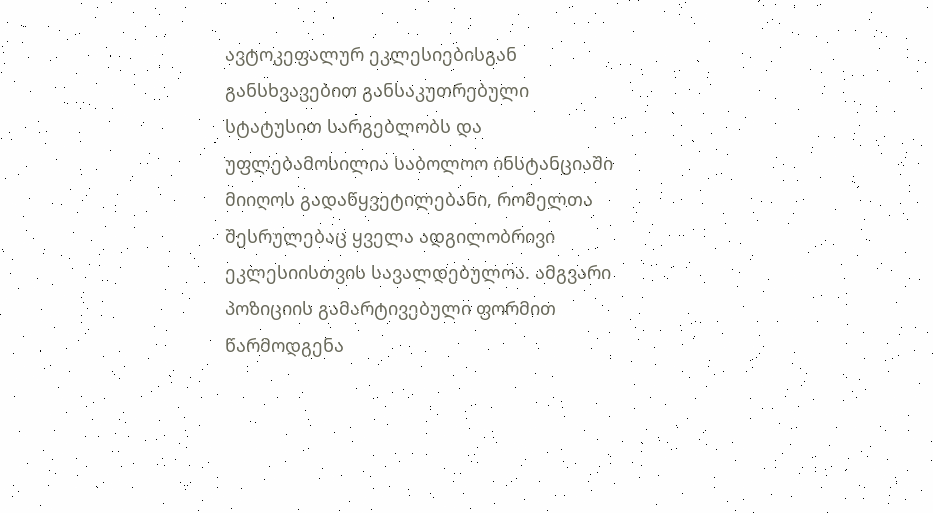ავტოკეფალურ ეკლესიებისგან განსხვავებით განსაკუთრებული სტატუსით სარგებლობს და უფლებამოსილია საბოლოო ინსტანციაში მიიღოს გადაწყვეტილებანი, რომელთა შესრულებაც ყველა ადგილობრივი ეკლესიისთვის სავალდებულოა. ამგვარი პოზიციის გამარტივებული ფორმით წარმოდგენა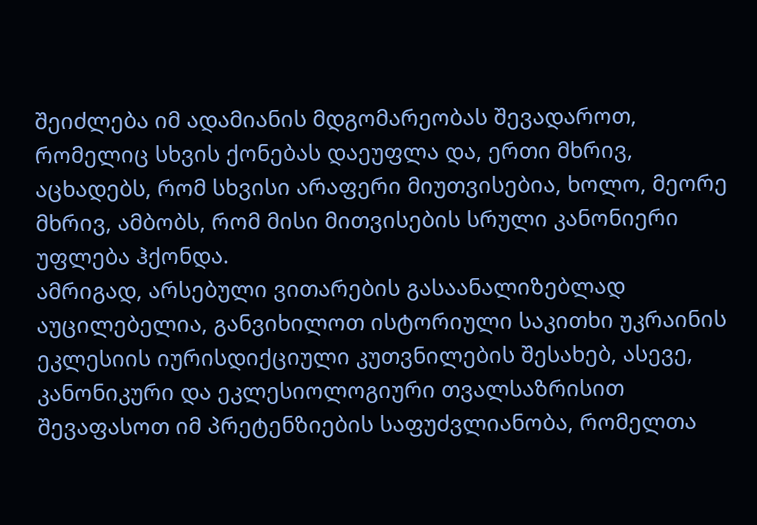შეიძლება იმ ადამიანის მდგომარეობას შევადაროთ, რომელიც სხვის ქონებას დაეუფლა და, ერთი მხრივ, აცხადებს, რომ სხვისი არაფერი მიუთვისებია, ხოლო, მეორე მხრივ, ამბობს, რომ მისი მითვისების სრული კანონიერი უფლება ჰქონდა.
ამრიგად, არსებული ვითარების გასაანალიზებლად აუცილებელია, განვიხილოთ ისტორიული საკითხი უკრაინის ეკლესიის იურისდიქციული კუთვნილების შესახებ, ასევე, კანონიკური და ეკლესიოლოგიური თვალსაზრისით შევაფასოთ იმ პრეტენზიების საფუძვლიანობა, რომელთა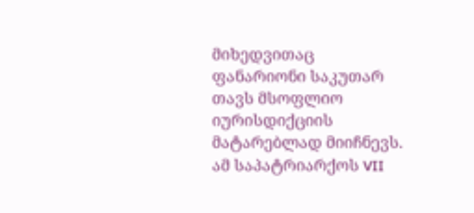მიხედვითაც ფანარიონი საკუთარ თავს მსოფლიო იურისდიქციის მატარებლად მიიჩნევს. ამ საპატრიარქოს VII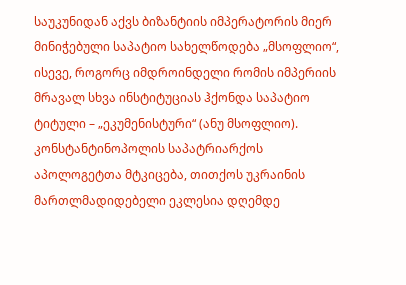საუკუნიდან აქვს ბიზანტიის იმპერატორის მიერ მინიჭებული საპატიო სახელწოდება „მსოფლიო“, ისევე, როგორც იმდროინდელი რომის იმპერიის მრავალ სხვა ინსტიტუციას ჰქონდა საპატიო ტიტული – „ეკუმენისტური“ (ანუ მსოფლიო).
კონსტანტინოპოლის საპატრიარქოს აპოლოგეტთა მტკიცება, თითქოს უკრაინის მართლმადიდებელი ეკლესია დღემდე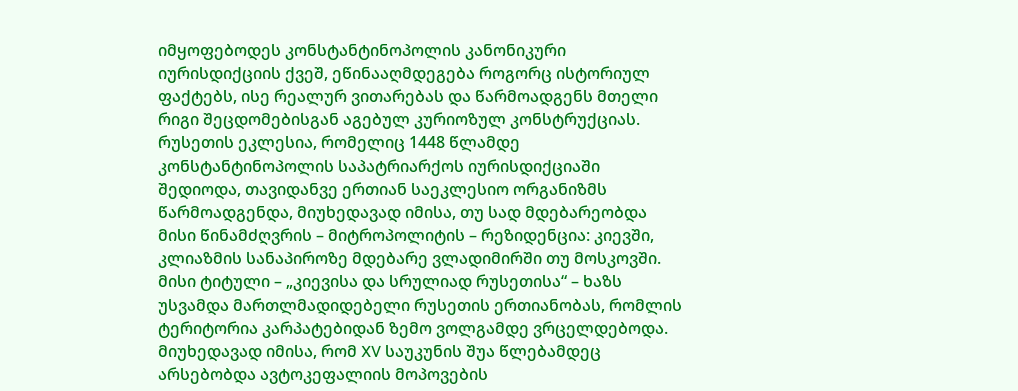იმყოფებოდეს კონსტანტინოპოლის კანონიკური იურისდიქციის ქვეშ, ეწინააღმდეგება როგორც ისტორიულ ფაქტებს, ისე რეალურ ვითარებას და წარმოადგენს მთელი რიგი შეცდომებისგან აგებულ კურიოზულ კონსტრუქციას. რუსეთის ეკლესია, რომელიც 1448 წლამდე კონსტანტინოპოლის საპატრიარქოს იურისდიქციაში შედიოდა, თავიდანვე ერთიან საეკლესიო ორგანიზმს წარმოადგენდა, მიუხედავად იმისა, თუ სად მდებარეობდა მისი წინამძღვრის – მიტროპოლიტის – რეზიდენცია: კიევში, კლიაზმის სანაპიროზე მდებარე ვლადიმირში თუ მოსკოვში. მისი ტიტული – „კიევისა და სრულიად რუსეთისა“ – ხაზს უსვამდა მართლმადიდებელი რუსეთის ერთიანობას, რომლის ტერიტორია კარპატებიდან ზემო ვოლგამდე ვრცელდებოდა. მიუხედავად იმისა, რომ XV საუკუნის შუა წლებამდეც არსებობდა ავტოკეფალიის მოპოვების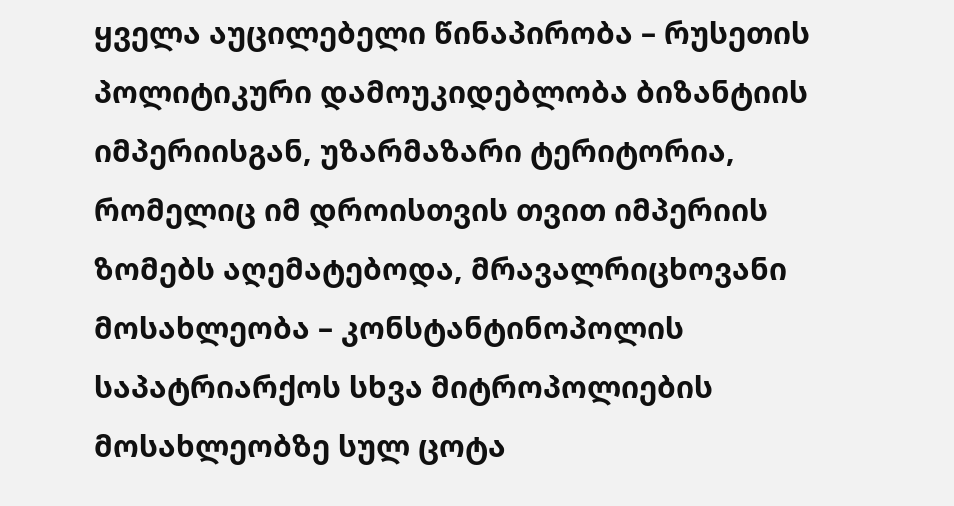ყველა აუცილებელი წინაპირობა – რუსეთის პოლიტიკური დამოუკიდებლობა ბიზანტიის იმპერიისგან, უზარმაზარი ტერიტორია, რომელიც იმ დროისთვის თვით იმპერიის ზომებს აღემატებოდა, მრავალრიცხოვანი მოსახლეობა – კონსტანტინოპოლის საპატრიარქოს სხვა მიტროპოლიების მოსახლეობზე სულ ცოტა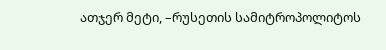ათჯერ მეტი, –რუსეთის სამიტროპოლიტოს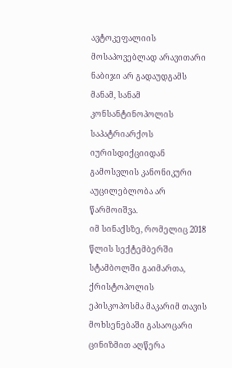ავტოკეფალიის მოსაპოვებლად არავითარი ნაბიჯი არ გადაუდგამს მანამ, სანამ კონსანტინოპოლის საპატრიარქოს იურისდიქციიდან გამოსვლის კანონიკური აუცილებლობა არ წარმოიშვა.
იმ სინაქსზე, რომელიც 2018 წლის სექტემბერში სტამბოლში გაიმართა, ქრისტოპოლის ეპისკოპოსმა მაკარიმ თავის მოხსენებაში გასაოცარი ცინიზმით აღწერა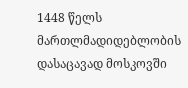1448 წელს მართლმადიდებლობის დასაცავად მოსკოვში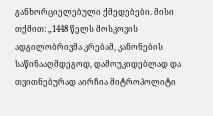განხორციელებული ქმედებები. მისი თქმით: „1448 წელს მოსკოვის ადგილობრივმა კრებამ, კანონების საწინააღმდეგოდ, დამოუკიდებლად და თვითნებურად აირჩია მიტროპოლიტი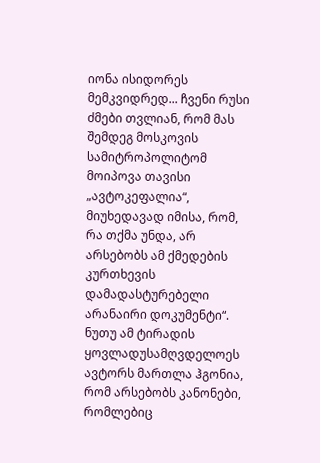იონა ისიდორეს მემკვიდრედ... ჩვენი რუსი ძმები თვლიან, რომ მას შემდეგ მოსკოვის სამიტროპოლიტომ მოიპოვა თავისი „ავტოკეფალია“, მიუხედავად იმისა, რომ, რა თქმა უნდა, არ არსებობს ამ ქმედების კურთხევის დამადასტურებელი არანაირი დოკუმენტი“. ნუთუ ამ ტირადის ყოვლადუსამღვდელოეს ავტორს მართლა ჰგონია, რომ არსებობს კანონები, რომლებიც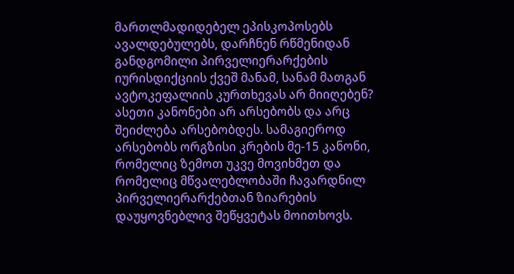მართლმადიდებელ ეპისკოპოსებს ავალდებულებს, დარჩნენ რწმენიდან განდგომილი პირველიერარქების იურისდიქციის ქვეშ მანამ, სანამ მათგან ავტოკეფალიის კურთხევას არ მიიღებენ? ასეთი კანონები არ არსებობს და არც შეიძლება არსებობდეს. სამაგიეროდ არსებობს ორგზისი კრების მე-15 კანონი, რომელიც ზემოთ უკვე მოვიხმეთ და რომელიც მწვალებლობაში ჩავარდნილ პირველიერარქებთან ზიარების დაუყოვნებლივ შეწყვეტას მოითხოვს.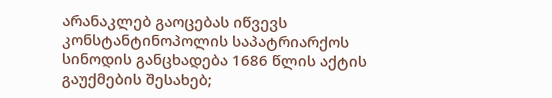არანაკლებ გაოცებას იწვევს კონსტანტინოპოლის საპატრიარქოს სინოდის განცხადება 1686 წლის აქტის გაუქმების შესახებ;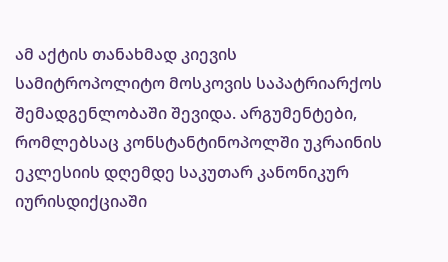ამ აქტის თანახმად კიევის სამიტროპოლიტო მოსკოვის საპატრიარქოს შემადგენლობაში შევიდა. არგუმენტები, რომლებსაც კონსტანტინოპოლში უკრაინის ეკლესიის დღემდე საკუთარ კანონიკურ იურისდიქციაში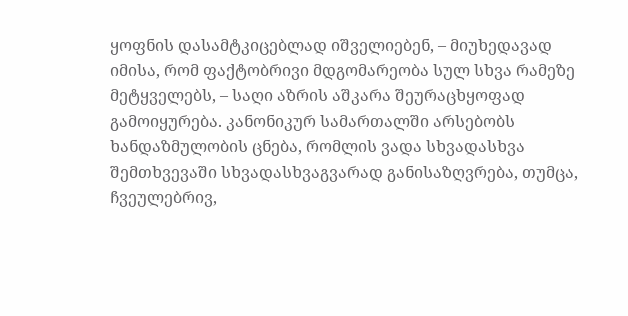ყოფნის დასამტკიცებლად იშველიებენ, – მიუხედავად იმისა, რომ ფაქტობრივი მდგომარეობა სულ სხვა რამეზე მეტყველებს, – საღი აზრის აშკარა შეურაცხყოფად გამოიყურება. კანონიკურ სამართალში არსებობს ხანდაზმულობის ცნება, რომლის ვადა სხვადასხვა შემთხვევაში სხვადასხვაგვარად განისაზღვრება, თუმცა, ჩვეულებრივ,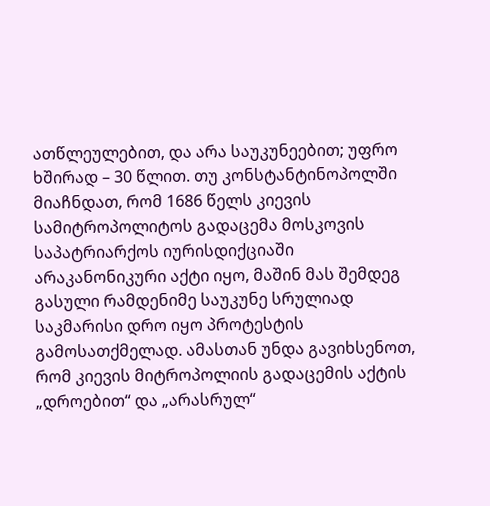ათწლეულებით, და არა საუკუნეებით; უფრო ხშირად – 30 წლით. თუ კონსტანტინოპოლში მიაჩნდათ, რომ 1686 წელს კიევის სამიტროპოლიტოს გადაცემა მოსკოვის საპატრიარქოს იურისდიქციაში არაკანონიკური აქტი იყო, მაშინ მას შემდეგ გასული რამდენიმე საუკუნე სრულიად საკმარისი დრო იყო პროტესტის გამოსათქმელად. ამასთან უნდა გავიხსენოთ, რომ კიევის მიტროპოლიის გადაცემის აქტის „დროებით“ და „არასრულ“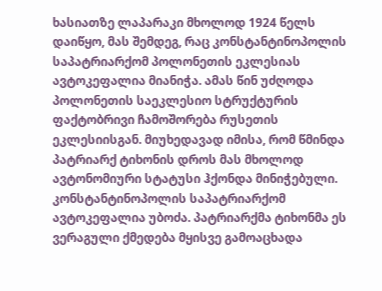ხასიათზე ლაპარაკი მხოლოდ 1924 წელს დაიწყო, მას შემდეგ, რაც კონსტანტინოპოლის საპატრიარქომ პოლონეთის ეკლესიას ავტოკეფალია მიანიჭა. ამას წინ უძღოდა პოლონეთის საეკლესიო სტრუქტურის ფაქტობრივი ჩამოშორება რუსეთის ეკლესიისგან. მიუხედავად იმისა, რომ წმინდა პატრიარქ ტიხონის დროს მას მხოლოდ ავტონომიური სტატუსი ჰქონდა მინიჭებული. კონსტანტინოპოლის საპატრიარქომ ავტოკეფალია უბოძა. პატრიარქმა ტიხონმა ეს ვერაგული ქმედება მყისვე გამოაცხადა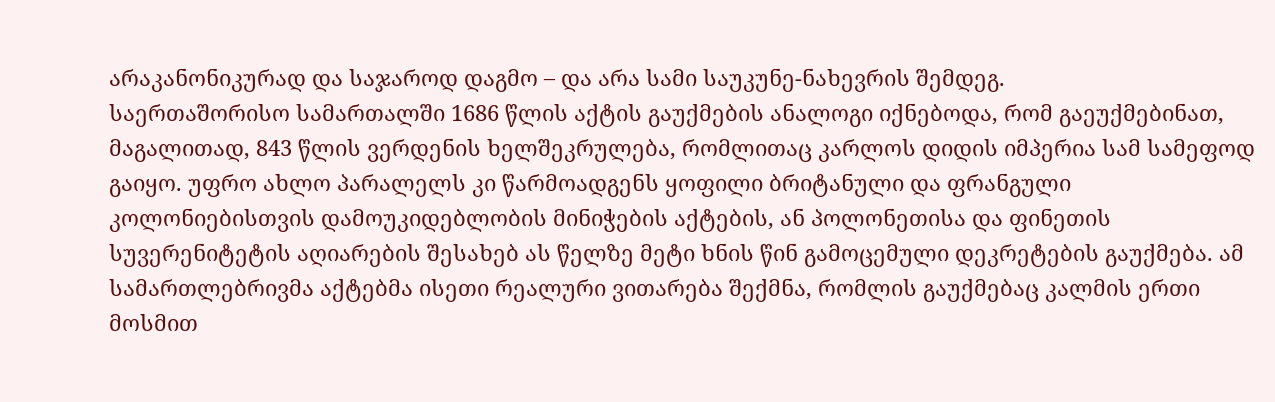არაკანონიკურად და საჯაროდ დაგმო – და არა სამი საუკუნე-ნახევრის შემდეგ.
საერთაშორისო სამართალში 1686 წლის აქტის გაუქმების ანალოგი იქნებოდა, რომ გაეუქმებინათ, მაგალითად, 843 წლის ვერდენის ხელშეკრულება, რომლითაც კარლოს დიდის იმპერია სამ სამეფოდ გაიყო. უფრო ახლო პარალელს კი წარმოადგენს ყოფილი ბრიტანული და ფრანგული კოლონიებისთვის დამოუკიდებლობის მინიჭების აქტების, ან პოლონეთისა და ფინეთის სუვერენიტეტის აღიარების შესახებ ას წელზე მეტი ხნის წინ გამოცემული დეკრეტების გაუქმება. ამ სამართლებრივმა აქტებმა ისეთი რეალური ვითარება შექმნა, რომლის გაუქმებაც კალმის ერთი მოსმით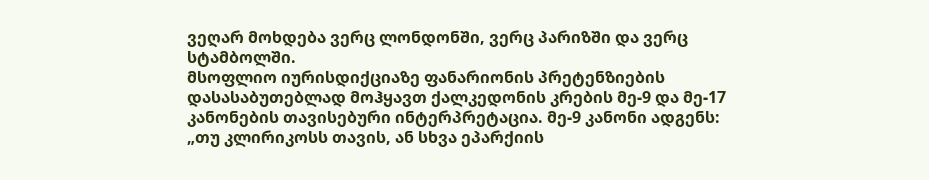ვეღარ მოხდება ვერც ლონდონში, ვერც პარიზში და ვერც სტამბოლში.
მსოფლიო იურისდიქციაზე ფანარიონის პრეტენზიების დასასაბუთებლად მოჰყავთ ქალკედონის კრების მე-9 და მე-17 კანონების თავისებური ინტერპრეტაცია. მე-9 კანონი ადგენს: „თუ კლირიკოსს თავის, ან სხვა ეპარქიის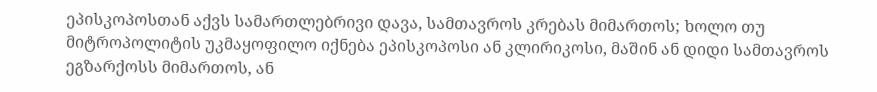ეპისკოპოსთან აქვს სამართლებრივი დავა, სამთავროს კრებას მიმართოს; ხოლო თუ მიტროპოლიტის უკმაყოფილო იქნება ეპისკოპოსი ან კლირიკოსი, მაშინ ან დიდი სამთავროს ეგზარქოსს მიმართოს, ან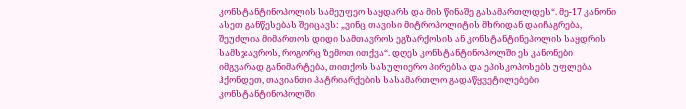კონსტანტინოპოლის სამეუფეო საყდარს და მის წინაშე გასამართლდეს“. მე-17 კანონი ასეთ განწესებას შეიცავს: „ვინც თავისი მიტროპოლიტის მხრიდან დაიჩაგრება, შეუძლია მიმართოს დიდი სამთავროს ეგზარქოსის ან კონსტანტინეპოლის საყდრის სამსჯავროს, როგორც ზემოთ ითქვა“. დღეს კონსტანტინოპოლში ეს კანონები იმგვარად განიმარტება, თითქოს სასულიერო პირებსა და ეპისკოპოსებს უფლება ჰქონდეთ, თავიანთი პატრიარქების სასამართლო გადაწყვეტილებები კონსტანტინოპოლში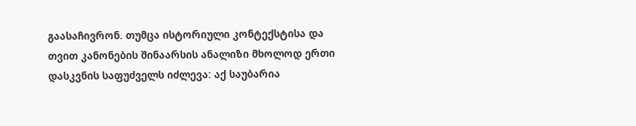გაასაჩივრონ. თუმცა ისტორიული კონტექსტისა და თვით კანონების შინაარსის ანალიზი მხოლოდ ერთი დასკვნის საფუძველს იძლევა: აქ საუბარია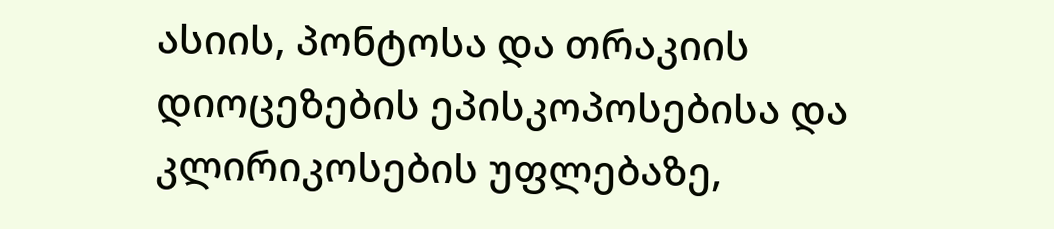ასიის, პონტოსა და თრაკიის დიოცეზების ეპისკოპოსებისა და კლირიკოსების უფლებაზე,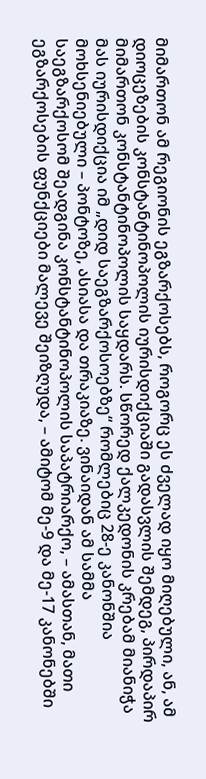მიმართონ ამ რეგიონის ეგზარქოსებს, როგორც ეს ძველად იყო მიღებული, ან, ამ დიოცეზების კონსტანტინოპოლის იურისდიქციაში გადასვლის შემდეგ, პირდაპირ მიმართონ კონსტანტინოპოლის საყდარს. სწორედ ქალკედონის კრებამ მიანიჭა მას იურისდიქცია იმ „დიდ საეგზარქოსოებზე“ რომლებიც 28-ე კანონშია მოხსენიებული – პონტოზე, ასიასა და თრაკიაზე. ვინაიდან ამ სამმა საეგზარქოსომ შეადგინა კონსტანტინოპოლის საპატრიარქო, – ამასთან, მათი ეგზარქოსების ფუნქციები მალევე შეიზღუდა, – ამიტომ მე-9 და მე-17 კანონებში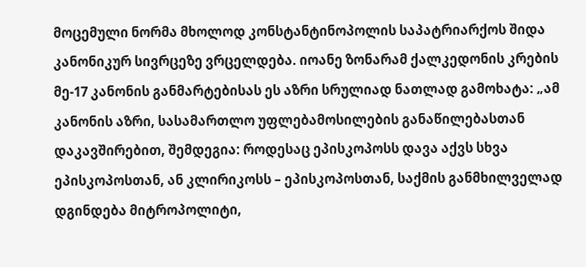მოცემული ნორმა მხოლოდ კონსტანტინოპოლის საპატრიარქოს შიდა კანონიკურ სივრცეზე ვრცელდება. იოანე ზონარამ ქალკედონის კრების მე-17 კანონის განმარტებისას ეს აზრი სრულიად ნათლად გამოხატა: „ამ კანონის აზრი, სასამართლო უფლებამოსილების განაწილებასთან დაკავშირებით, შემდეგია: როდესაც ეპისკოპოსს დავა აქვს სხვა ეპისკოპოსთან, ან კლირიკოსს – ეპისკოპოსთან, საქმის განმხილველად დგინდება მიტროპოლიტი,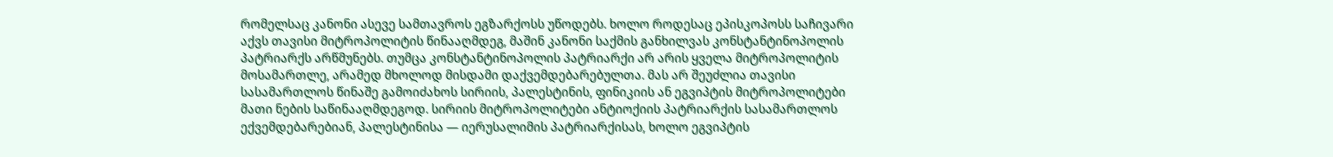რომელსაც კანონი ასევე სამთავროს ეგზარქოსს უწოდებს. ხოლო როდესაც ეპისკოპოსს საჩივარი აქვს თავისი მიტროპოლიტის წინააღმდეგ, მაშინ კანონი საქმის განხილვას კონსტანტინოპოლის პატრიარქს არწმუნებს. თუმცა კონსტანტინოპოლის პატრიარქი არ არის ყველა მიტროპოლიტის მოსამართლე, არამედ მხოლოდ მისდამი დაქვემდებარებულთა. მას არ შეუძლია თავისი სასამართლოს წინაშე გამოიძახოს სირიის, პალესტინის, ფინიკიის ან ეგვიპტის მიტროპოლიტები მათი ნების საწინააღმდეგოდ. სირიის მიტროპოლიტები ანტიოქიის პატრიარქის სასამართლოს ექვემდებარებიან, პალესტინისა — იერუსალიმის პატრიარქისას, ხოლო ეგვიპტის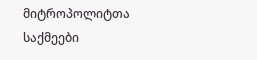მიტროპოლიტთა საქმეები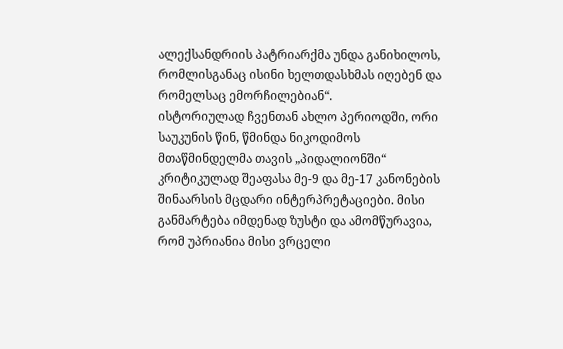ალექსანდრიის პატრიარქმა უნდა განიხილოს, რომლისგანაც ისინი ხელთდასხმას იღებენ და რომელსაც ემორჩილებიან“.
ისტორიულად ჩვენთან ახლო პერიოდში, ორი საუკუნის წინ, წმინდა ნიკოდიმოს მთაწმინდელმა თავის „პიდალიონში“ კრიტიკულად შეაფასა მე-9 და მე-17 კანონების შინაარსის მცდარი ინტერპრეტაციები. მისი განმარტება იმდენად ზუსტი და ამომწურავია, რომ უპრიანია მისი ვრცელი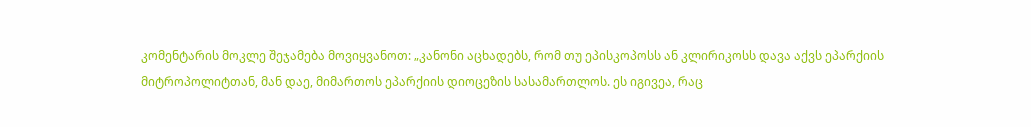კომენტარის მოკლე შეჯამება მოვიყვანოთ: „კანონი აცხადებს, რომ თუ ეპისკოპოსს ან კლირიკოსს დავა აქვს ეპარქიის მიტროპოლიტთან, მან დაე, მიმართოს ეპარქიის დიოცეზის სასამართლოს. ეს იგივეა, რაც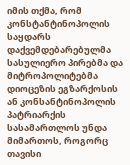იმის თქმა, რომ კონსტანტინოპოლის საყდარს დაქვემდებარებულმა სასულიერო პირებმა და მიტროპოლიტებმა დიოცეზის ეგზარქოსის ან კონსანტინოპოლის პატრიარქის სასამართლოს უნდა მიმართოს, როგორც თავისი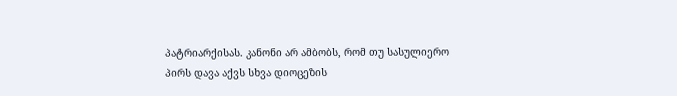პატრიარქისას. კანონი არ ამბობს, რომ თუ სასულიერო პირს დავა აქვს სხვა დიოცეზის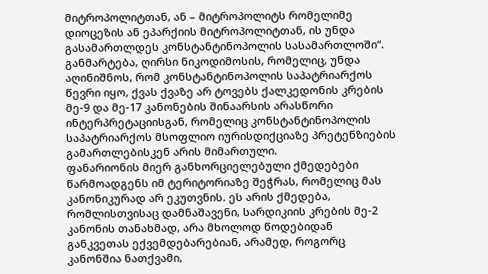მიტროპოლიტთან, ან – მიტროპოლიტს რომელიმე დიოცეზის ან ეპარქიის მიტროპოლიტთან, ის უნდა გასამართლდეს კონსტანტინოპოლის სასამართლოში“. განმარტება, ღირსი ნიკოდიმოსის, რომელიც, უნდა აღინიშნოს, რომ კონსტანტინოპოლის საპატრიარქოს წევრი იყო, ქვას ქვაზე არ ტოვებს ქალკედონის კრების მე-9 და მე-17 კანონების შინაარსის არასწორი ინტერპრეტაციისგან, რომელიც კონსტანტინოპოლის საპატრიარქოს მსოფლიო იურისდიქციაზე პრეტენზიების გამართლებისკენ არის მიმართული.
ფანარიონის მიერ განხორციელებული ქმედებები წარმოადგენს იმ ტერიტორიაზე შეჭრას, რომელიც მას კანონიკურად არ ეკუთვნის. ეს არის ქმედება, რომლისთვისაც დამნაშავენი, სარდიკიის კრების მე-2 კანონის თანახმად, არა მხოლოდ წოდებიდან განკვეთას ექვემდებარებიან, არამედ, როგორც კანონშია ნათქვამი,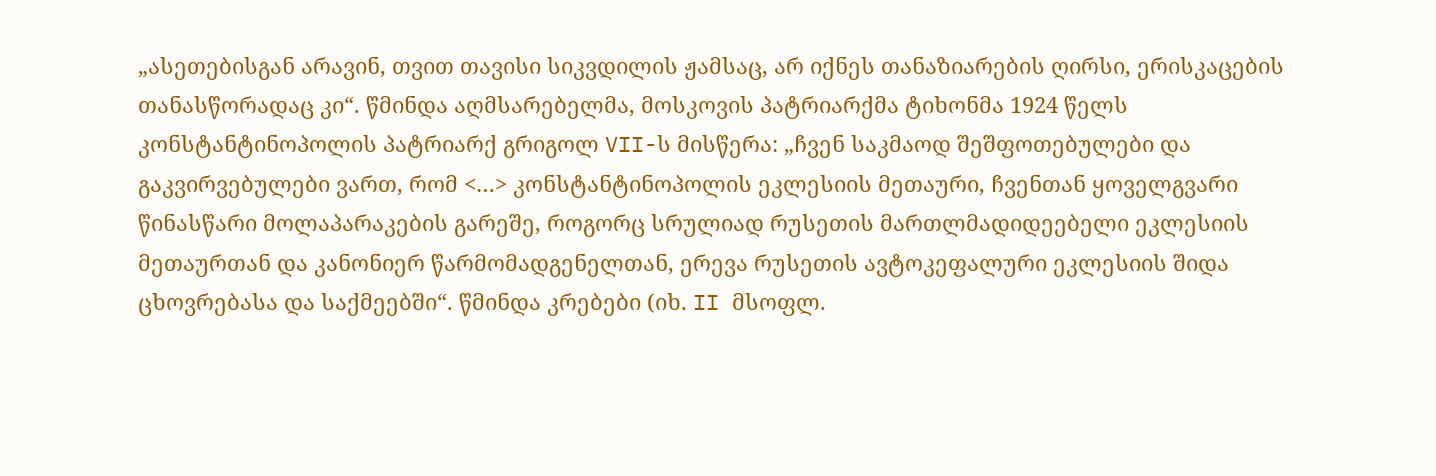„ასეთებისგან არავინ, თვით თავისი სიკვდილის ჟამსაც, არ იქნეს თანაზიარების ღირსი, ერისკაცების თანასწორადაც კი“. წმინდა აღმსარებელმა, მოსკოვის პატრიარქმა ტიხონმა 1924 წელს კონსტანტინოპოლის პატრიარქ გრიგოლ VII-ს მისწერა: „ჩვენ საკმაოდ შეშფოთებულები და გაკვირვებულები ვართ, რომ <…> კონსტანტინოპოლის ეკლესიის მეთაური, ჩვენთან ყოველგვარი წინასწარი მოლაპარაკების გარეშე, როგორც სრულიად რუსეთის მართლმადიდეებელი ეკლესიის მეთაურთან და კანონიერ წარმომადგენელთან, ერევა რუსეთის ავტოკეფალური ეკლესიის შიდა ცხოვრებასა და საქმეებში“. წმინდა კრებები (იხ. II მსოფლ.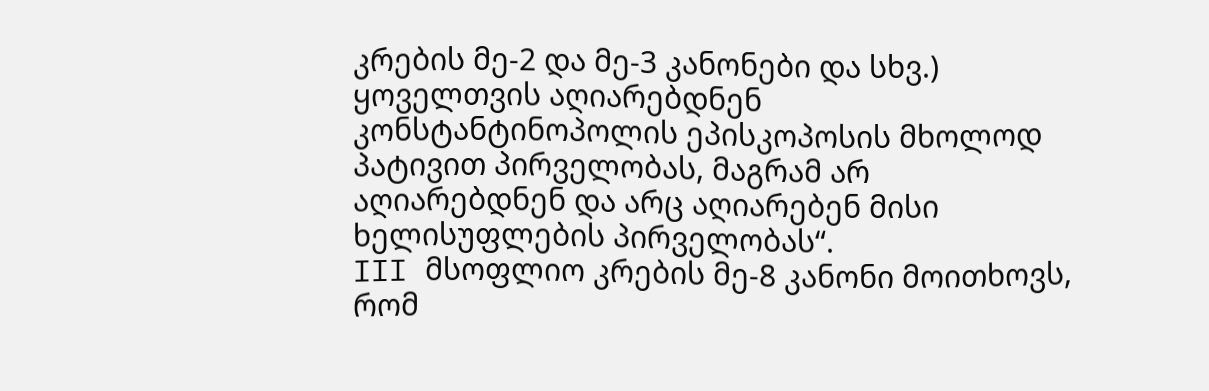კრების მე-2 და მე-3 კანონები და სხვ.) ყოველთვის აღიარებდნენ კონსტანტინოპოლის ეპისკოპოსის მხოლოდ პატივით პირველობას, მაგრამ არ აღიარებდნენ და არც აღიარებენ მისი ხელისუფლების პირველობას“.
III მსოფლიო კრების მე-8 კანონი მოითხოვს, რომ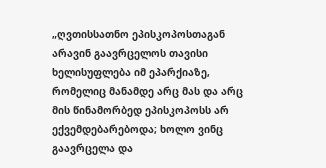„ღვთისსათნო ეპისკოპოსთაგან არავინ გაავრცელოს თავისი ხელისუფლება იმ ეპარქიაზე, რომელიც მანამდე არც მას და არც მის წინამორბედ ეპისკოპოსს არ ექვემდებარებოდა; ხოლო ვინც გაავრცელა და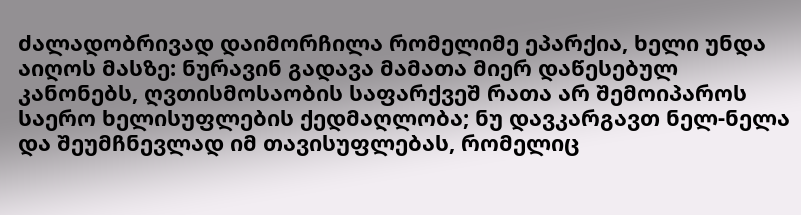ძალადობრივად დაიმორჩილა რომელიმე ეპარქია, ხელი უნდა აიღოს მასზე: ნურავინ გადავა მამათა მიერ დაწესებულ კანონებს, ღვთისმოსაობის საფარქვეშ რათა არ შემოიპაროს საერო ხელისუფლების ქედმაღლობა; ნუ დავკარგავთ ნელ-ნელა და შეუმჩნევლად იმ თავისუფლებას, რომელიც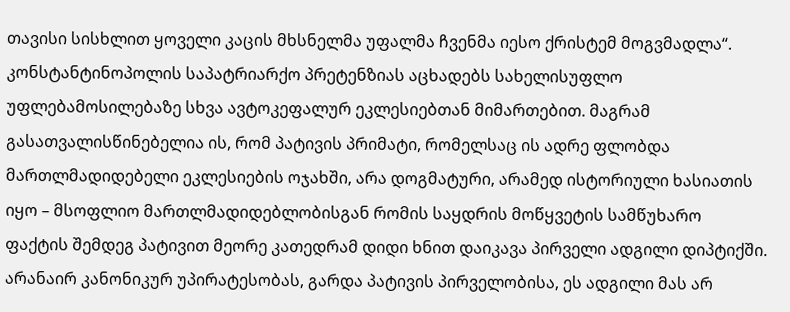თავისი სისხლით ყოველი კაცის მხსნელმა უფალმა ჩვენმა იესო ქრისტემ მოგვმადლა“.
კონსტანტინოპოლის საპატრიარქო პრეტენზიას აცხადებს სახელისუფლო უფლებამოსილებაზე სხვა ავტოკეფალურ ეკლესიებთან მიმართებით. მაგრამ გასათვალისწინებელია ის, რომ პატივის პრიმატი, რომელსაც ის ადრე ფლობდა მართლმადიდებელი ეკლესიების ოჯახში, არა დოგმატური, არამედ ისტორიული ხასიათის იყო – მსოფლიო მართლმადიდებლობისგან რომის საყდრის მოწყვეტის სამწუხარო ფაქტის შემდეგ პატივით მეორე კათედრამ დიდი ხნით დაიკავა პირველი ადგილი დიპტიქში. არანაირ კანონიკურ უპირატესობას, გარდა პატივის პირველობისა, ეს ადგილი მას არ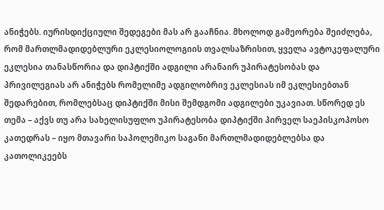ანიჭებს. იურისდიქციული შედეგები მას არ გააჩნია. მხოლოდ გამეორება შეიძლება, რომ მართლმადიდებლური ეკლესიოლოგიის თვალსაზრისით, ყველა ავტოკეფალური ეკლესია თანასწორია და დიპტიქში ადგილი არანაირ უპირატესობას და პრივილეგიას არ ანიჭებს რომელიმე ადგილობრივ ეკლესიას იმ ეკლესიებთან შედარებით, რომლებსაც დიპტიქში მისი შემდგომი ადგილები უკავიათ. სწორედ ეს თემა – აქვს თუ არა სახელისუფლო უპირატესობა დიპტიქში პირველ საეპისკოპოსო კათედრას – იყო მთავარი საპოლემიკო საგანი მართლმადიდებლებსა და კათოლიკეებს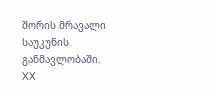შორის მრავალი საუკუნის განმავლობაში. XX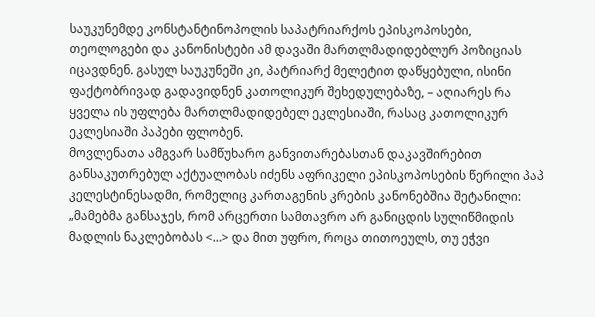საუკუნემდე კონსტანტინოპოლის საპატრიარქოს ეპისკოპოსები, თეოლოგები და კანონისტები ამ დავაში მართლმადიდებლურ პოზიციას იცავდნენ. გასულ საუკუნეში კი, პატრიარქ მელეტით დაწყებული, ისინი ფაქტობრივად გადავიდნენ კათოლიკურ შეხედულებაზე, – აღიარეს რა ყველა ის უფლება მართლმადიდებელ ეკლესიაში, რასაც კათოლიკურ ეკლესიაში პაპები ფლობენ.
მოვლენათა ამგვარ სამწუხარო განვითარებასთან დაკავშირებით განსაკუთრებულ აქტუალობას იძენს აფრიკელი ეპისკოპოსების წერილი პაპ კელესტინესადმი, რომელიც კართაგენის კრების კანონებშია შეტანილი:
„მამებმა განსაჯეს, რომ არცერთი სამთავრო არ განიცდის სულიწმიდის მადლის ნაკლებობას <…> და მით უფრო, როცა თითოეულს, თუ ეჭვი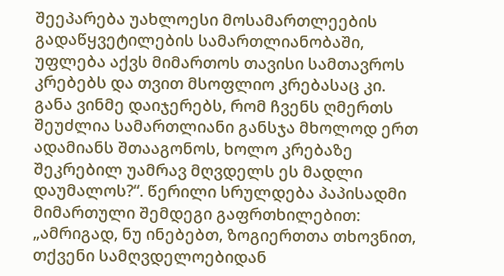შეეპარება უახლოესი მოსამართლეების გადაწყვეტილების სამართლიანობაში, უფლება აქვს მიმართოს თავისი სამთავროს კრებებს და თვით მსოფლიო კრებასაც კი. განა ვინმე დაიჯერებს, რომ ჩვენს ღმერთს შეუძლია სამართლიანი განსჯა მხოლოდ ერთ ადამიანს შთააგონოს, ხოლო კრებაზე შეკრებილ უამრავ მღვდელს ეს მადლი დაუმალოს?“. წერილი სრულდება პაპისადმი მიმართული შემდეგი გაფრთხილებით:
„ამრიგად, ნუ ინებებთ, ზოგიერთთა თხოვნით, თქვენი სამღვდელოებიდან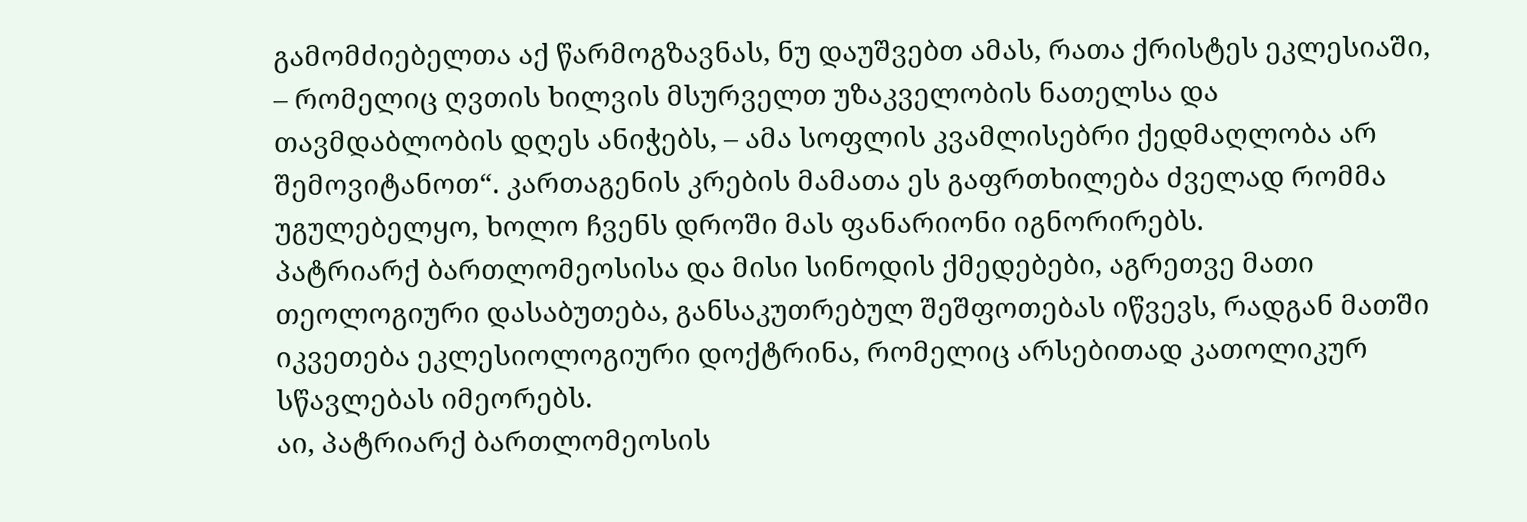გამომძიებელთა აქ წარმოგზავნას, ნუ დაუშვებთ ამას, რათა ქრისტეს ეკლესიაში, – რომელიც ღვთის ხილვის მსურველთ უზაკველობის ნათელსა და თავმდაბლობის დღეს ანიჭებს, – ამა სოფლის კვამლისებრი ქედმაღლობა არ შემოვიტანოთ“. კართაგენის კრების მამათა ეს გაფრთხილება ძველად რომმა უგულებელყო, ხოლო ჩვენს დროში მას ფანარიონი იგნორირებს.
პატრიარქ ბართლომეოსისა და მისი სინოდის ქმედებები, აგრეთვე მათი თეოლოგიური დასაბუთება, განსაკუთრებულ შეშფოთებას იწვევს, რადგან მათში იკვეთება ეკლესიოლოგიური დოქტრინა, რომელიც არსებითად კათოლიკურ სწავლებას იმეორებს.
აი, პატრიარქ ბართლომეოსის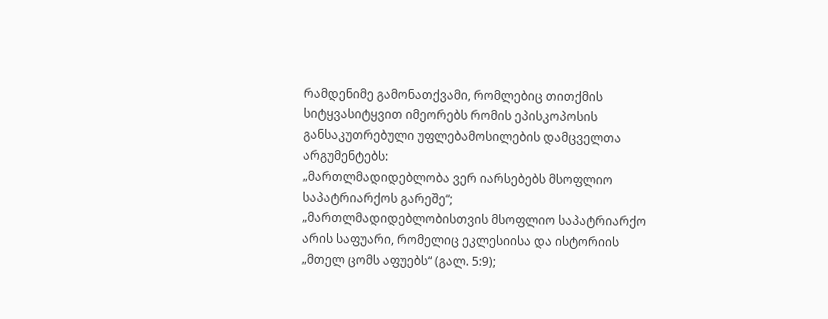რამდენიმე გამონათქვამი, რომლებიც თითქმის სიტყვასიტყვით იმეორებს რომის ეპისკოპოსის განსაკუთრებული უფლებამოსილების დამცველთა არგუმენტებს:
„მართლმადიდებლობა ვერ იარსებებს მსოფლიო საპატრიარქოს გარეშე“;
„მართლმადიდებლობისთვის მსოფლიო საპატრიარქო არის საფუარი, რომელიც ეკლესიისა და ისტორიის „მთელ ცომს აფუებს“ (გალ. 5:9);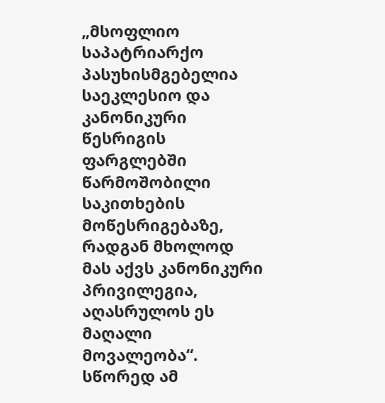„მსოფლიო საპატრიარქო პასუხისმგებელია საეკლესიო და კანონიკური წესრიგის ფარგლებში წარმოშობილი საკითხების მოწესრიგებაზე, რადგან მხოლოდ მას აქვს კანონიკური პრივილეგია, აღასრულოს ეს მაღალი მოვალეობა“.
სწორედ ამ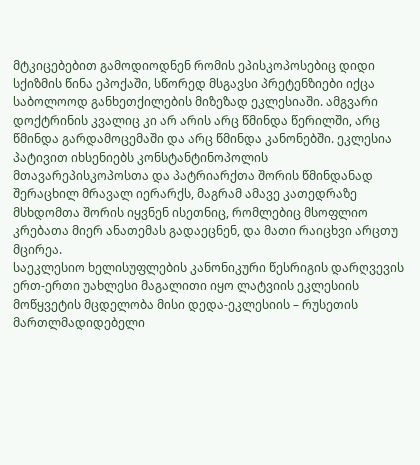მტკიცებებით გამოდიოდნენ რომის ეპისკოპოსებიც დიდი სქიზმის წინა ეპოქაში, სწორედ მსგავსი პრეტენზიები იქცა საბოლოოდ განხეთქილების მიზეზად ეკლესიაში. ამგვარი დოქტრინის კვალიც კი არ არის არც წმინდა წერილში, არც წმინდა გარდამოცემაში და არც წმინდა კანონებში. ეკლესია პატივით იხსენიებს კონსტანტინოპოლის მთავარეპისკოპოსთა და პატრიარქთა შორის წმინდანად შერაცხილ მრავალ იერარქს, მაგრამ ამავე კათედრაზე მსხდომთა შორის იყვნენ ისეთნიც, რომლებიც მსოფლიო კრებათა მიერ ანათემას გადაეცნენ, და მათი რაიცხვი არცთუ მცირეა.
საეკლესიო ხელისუფლების კანონიკური წესრიგის დარღვევის ერთ-ერთი უახლესი მაგალითი იყო ლატვიის ეკლესიის მოწყვეტის მცდელობა მისი დედა-ეკლესიის – რუსეთის მართლმადიდებელი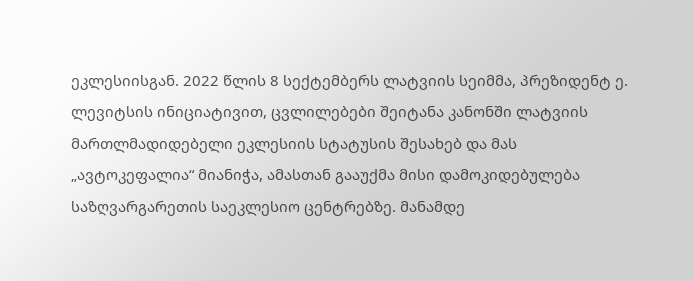ეკლესიისგან. 2022 წლის 8 სექტემბერს ლატვიის სეიმმა, პრეზიდენტ ე. ლევიტსის ინიციატივით, ცვლილებები შეიტანა კანონში ლატვიის მართლმადიდებელი ეკლესიის სტატუსის შესახებ და მას „ავტოკეფალია“ მიანიჭა, ამასთან გააუქმა მისი დამოკიდებულება საზღვარგარეთის საეკლესიო ცენტრებზე. მანამდე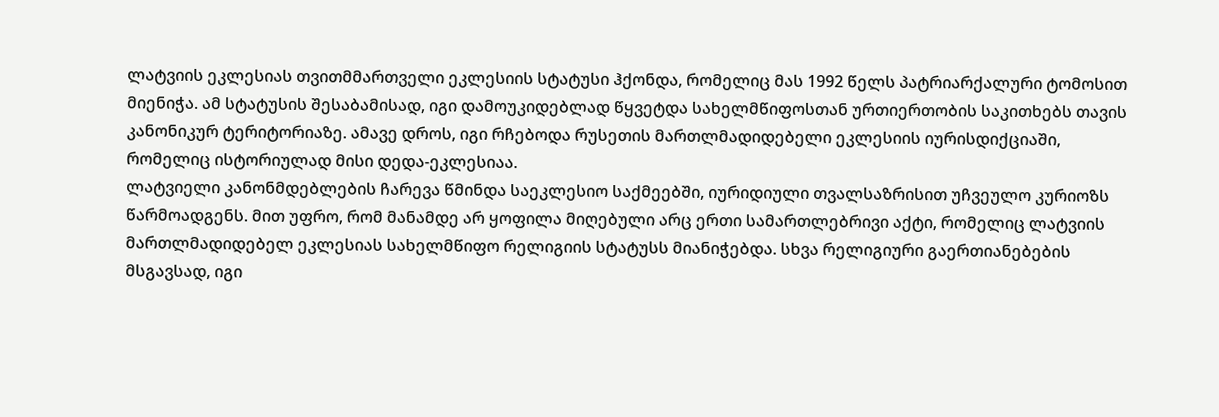ლატვიის ეკლესიას თვითმმართველი ეკლესიის სტატუსი ჰქონდა, რომელიც მას 1992 წელს პატრიარქალური ტომოსით მიენიჭა. ამ სტატუსის შესაბამისად, იგი დამოუკიდებლად წყვეტდა სახელმწიფოსთან ურთიერთობის საკითხებს თავის კანონიკურ ტერიტორიაზე. ამავე დროს, იგი რჩებოდა რუსეთის მართლმადიდებელი ეკლესიის იურისდიქციაში, რომელიც ისტორიულად მისი დედა-ეკლესიაა.
ლატვიელი კანონმდებლების ჩარევა წმინდა საეკლესიო საქმეებში, იურიდიული თვალსაზრისით უჩვეულო კურიოზს წარმოადგენს. მით უფრო, რომ მანამდე არ ყოფილა მიღებული არც ერთი სამართლებრივი აქტი, რომელიც ლატვიის მართლმადიდებელ ეკლესიას სახელმწიფო რელიგიის სტატუსს მიანიჭებდა. სხვა რელიგიური გაერთიანებების მსგავსად, იგი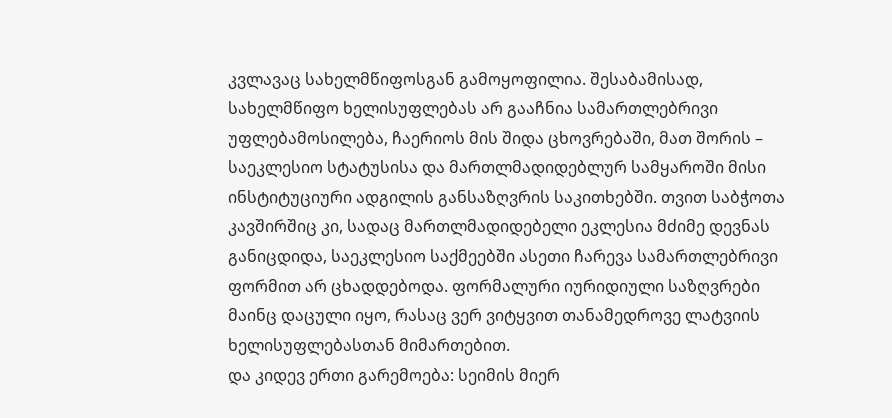კვლავაც სახელმწიფოსგან გამოყოფილია. შესაბამისად, სახელმწიფო ხელისუფლებას არ გააჩნია სამართლებრივი უფლებამოსილება, ჩაერიოს მის შიდა ცხოვრებაში, მათ შორის – საეკლესიო სტატუსისა და მართლმადიდებლურ სამყაროში მისი ინსტიტუციური ადგილის განსაზღვრის საკითხებში. თვით საბჭოთა კავშირშიც კი, სადაც მართლმადიდებელი ეკლესია მძიმე დევნას განიცდიდა, საეკლესიო საქმეებში ასეთი ჩარევა სამართლებრივი ფორმით არ ცხადდებოდა. ფორმალური იურიდიული საზღვრები მაინც დაცული იყო, რასაც ვერ ვიტყვით თანამედროვე ლატვიის ხელისუფლებასთან მიმართებით.
და კიდევ ერთი გარემოება: სეიმის მიერ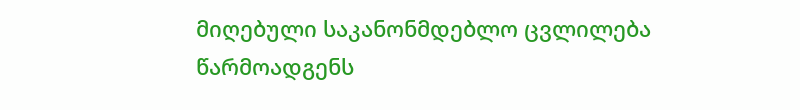მიღებული საკანონმდებლო ცვლილება წარმოადგენს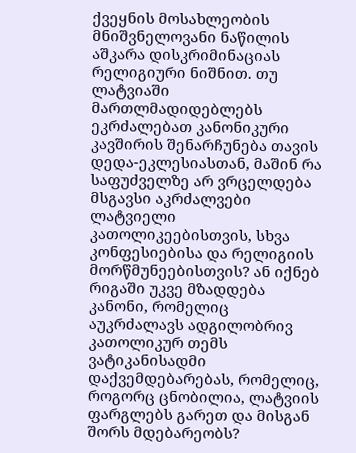ქვეყნის მოსახლეობის მნიშვნელოვანი ნაწილის აშკარა დისკრიმინაციას რელიგიური ნიშნით. თუ ლატვიაში მართლმადიდებლებს ეკრძალებათ კანონიკური კავშირის შენარჩუნება თავის დედა-ეკლესიასთან, მაშინ რა საფუძველზე არ ვრცელდება მსგავსი აკრძალვები ლატვიელი კათოლიკეებისთვის, სხვა კონფესიებისა და რელიგიის მორწმუნეებისთვის? ან იქნებ რიგაში უკვე მზადდება კანონი, რომელიც აუკრძალავს ადგილობრივ კათოლიკურ თემს ვატიკანისადმი დაქვემდებარებას, რომელიც, როგორც ცნობილია, ლატვიის ფარგლებს გარეთ და მისგან შორს მდებარეობს?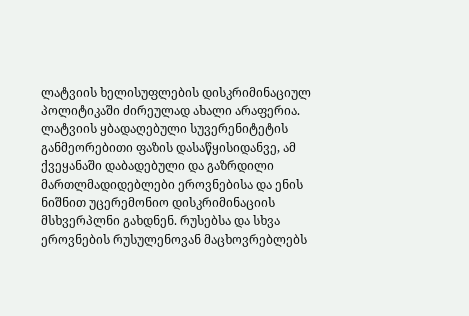ლატვიის ხელისუფლების დისკრიმინაციულ პოლიტიკაში ძირეულად ახალი არაფერია. ლატვიის ყბადაღებული სუვერენიტეტის განმეორებითი ფაზის დასაწყისიდანვე, ამ ქვეყანაში დაბადებული და გაზრდილი მართლმადიდებლები ეროვნებისა და ენის ნიშნით უცერემონიო დისკრიმინაციის მსხვერპლნი გახდნენ. რუსებსა და სხვა ეროვნების რუსულენოვან მაცხოვრებლებს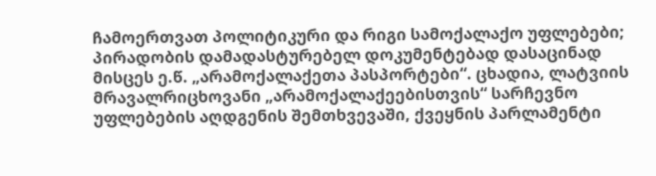ჩამოერთვათ პოლიტიკური და რიგი სამოქალაქო უფლებები; პირადობის დამადასტურებელ დოკუმენტებად დასაცინად მისცეს ე.წ. „არამოქალაქეთა პასპორტები“. ცხადია, ლატვიის მრავალრიცხოვანი „არამოქალაქეებისთვის“ სარჩევნო უფლებების აღდგენის შემთხვევაში, ქვეყნის პარლამენტი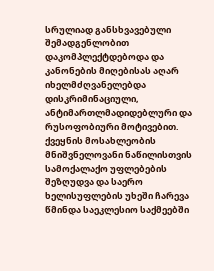სრულიად განსხვავებული შემადგენლობით დაკომპლექტდებოდა და კანონების მიღებისას აღარ იხელმძღვანელებდა დისკრიმინაციული, ანტიმართლმადიდებლური და რუსოფობიური მოტივებით. ქვეყნის მოსახლეობის მნიშვნელოვანი ნაწილისთვის სამოქალაქო უფლებების შეზღუდვა და საერო ხელისუფლების უხეში ჩარევა წმინდა საეკლესიო საქმეებში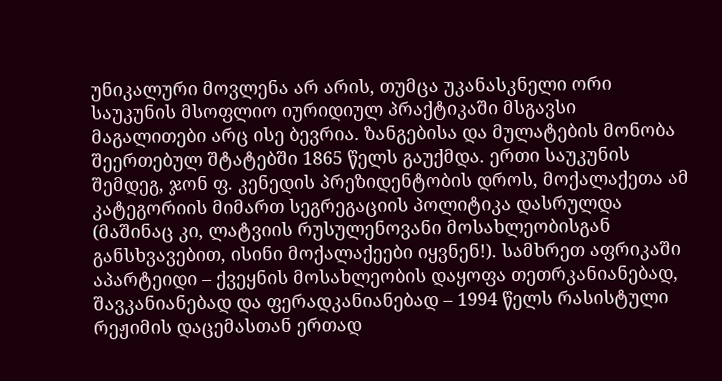უნიკალური მოვლენა არ არის, თუმცა უკანასკნელი ორი საუკუნის მსოფლიო იურიდიულ პრაქტიკაში მსგავსი მაგალითები არც ისე ბევრია. ზანგებისა და მულატების მონობა შეერთებულ შტატებში 1865 წელს გაუქმდა. ერთი საუკუნის შემდეგ, ჯონ ფ. კენედის პრეზიდენტობის დროს, მოქალაქეთა ამ კატეგორიის მიმართ სეგრეგაციის პოლიტიკა დასრულდა (მაშინაც კი, ლატვიის რუსულენოვანი მოსახლეობისგან განსხვავებით, ისინი მოქალაქეები იყვნენ!). სამხრეთ აფრიკაში აპარტეიდი – ქვეყნის მოსახლეობის დაყოფა თეთრკანიანებად, შავკანიანებად და ფერადკანიანებად – 1994 წელს რასისტული რეჟიმის დაცემასთან ერთად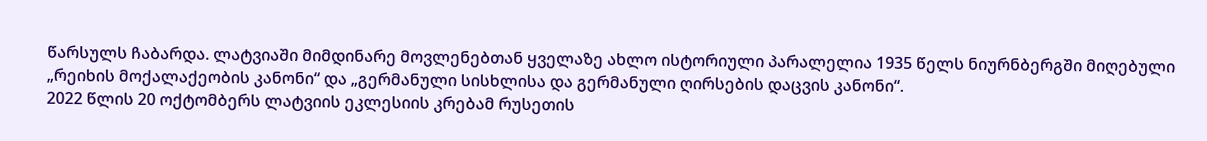წარსულს ჩაბარდა. ლატვიაში მიმდინარე მოვლენებთან ყველაზე ახლო ისტორიული პარალელია 1935 წელს ნიურნბერგში მიღებული „რეიხის მოქალაქეობის კანონი“ და „გერმანული სისხლისა და გერმანული ღირსების დაცვის კანონი“.
2022 წლის 20 ოქტომბერს ლატვიის ეკლესიის კრებამ რუსეთის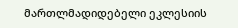მართლმადიდებელი ეკლესიის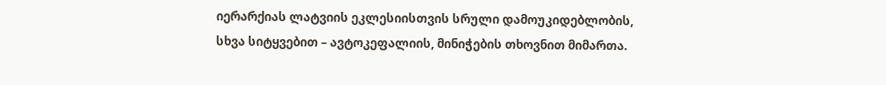იერარქიას ლატვიის ეკლესიისთვის სრული დამოუკიდებლობის, სხვა სიტყვებით – ავტოკეფალიის, მინიჭების თხოვნით მიმართა.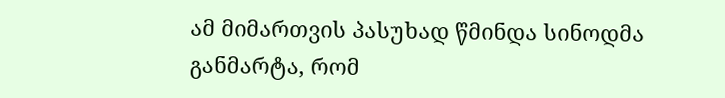ამ მიმართვის პასუხად წმინდა სინოდმა განმარტა, რომ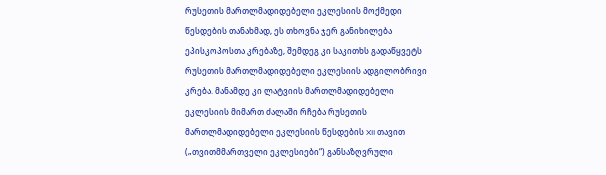რუსეთის მართლმადიდებელი ეკლესიის მოქმედი წესდების თანახმად, ეს თხოვნა ჯერ განიხილება ეპისკოპოსთა კრებაზე, შემდეგ კი საკითხს გადაწყვეტს რუსეთის მართლმადიდებელი ეკლესიის ადგილობრივი კრება. მანამდე კი ლატვიის მართლმადიდებელი ეკლესიის მიმართ ძალაში რჩება რუსეთის მართლმადიდებელი ეკლესიის წესდების XII თავით („თვითმმართველი ეკლესიები“) განსაზღვრული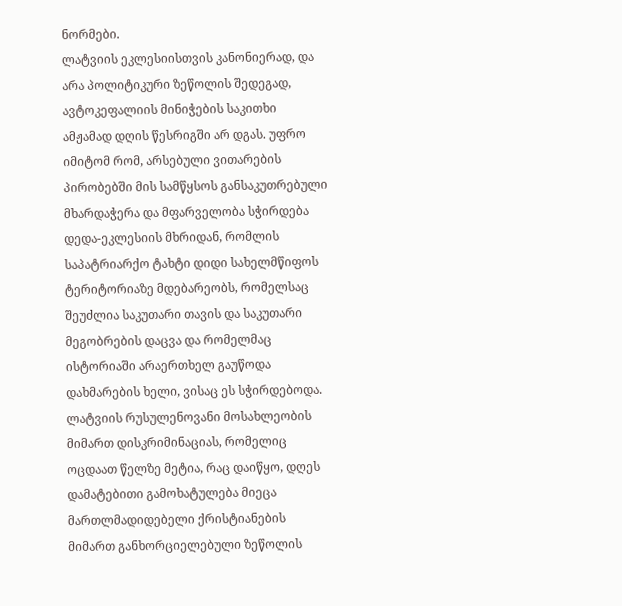ნორმები.
ლატვიის ეკლესიისთვის კანონიერად, და არა პოლიტიკური ზეწოლის შედეგად, ავტოკეფალიის მინიჭების საკითხი ამჟამად დღის წესრიგში არ დგას. უფრო იმიტომ რომ, არსებული ვითარების პირობებში მის სამწყსოს განსაკუთრებული მხარდაჭერა და მფარველობა სჭირდება დედა-ეკლესიის მხრიდან, რომლის საპატრიარქო ტახტი დიდი სახელმწიფოს ტერიტორიაზე მდებარეობს, რომელსაც შეუძლია საკუთარი თავის და საკუთარი მეგობრების დაცვა და რომელმაც ისტორიაში არაერთხელ გაუწოდა დახმარების ხელი, ვისაც ეს სჭირდებოდა. ლატვიის რუსულენოვანი მოსახლეობის მიმართ დისკრიმინაციას, რომელიც ოცდაათ წელზე მეტია, რაც დაიწყო, დღეს დამატებითი გამოხატულება მიეცა მართლმადიდებელი ქრისტიანების მიმართ განხორციელებული ზეწოლის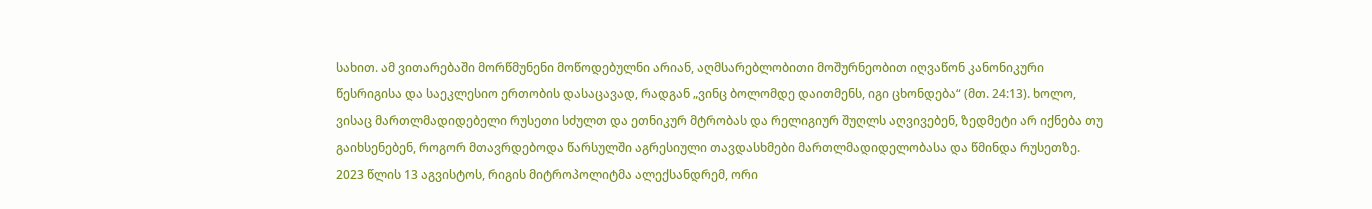სახით. ამ ვითარებაში მორწმუნენი მოწოდებულნი არიან, აღმსარებლობითი მოშურნეობით იღვაწონ კანონიკური წესრიგისა და საეკლესიო ერთობის დასაცავად, რადგან „ვინც ბოლომდე დაითმენს, იგი ცხონდება“ (მთ. 24:13). ხოლო, ვისაც მართლმადიდებელი რუსეთი სძულთ და ეთნიკურ მტრობას და რელიგიურ შუღლს აღვივებენ, ზედმეტი არ იქნება თუ გაიხსენებენ, როგორ მთავრდებოდა წარსულში აგრესიული თავდასხმები მართლმადიდელობასა და წმინდა რუსეთზე.
2023 წლის 13 აგვისტოს, რიგის მიტროპოლიტმა ალექსანდრემ, ორი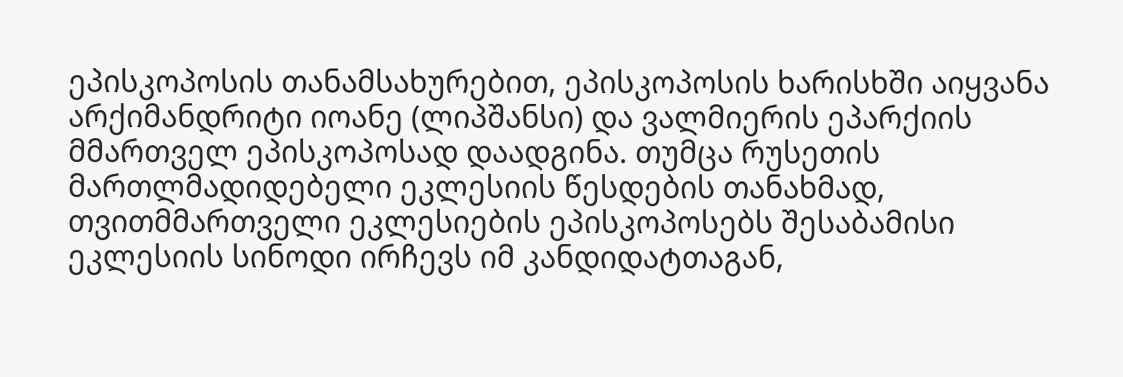ეპისკოპოსის თანამსახურებით, ეპისკოპოსის ხარისხში აიყვანა არქიმანდრიტი იოანე (ლიპშანსი) და ვალმიერის ეპარქიის მმართველ ეპისკოპოსად დაადგინა. თუმცა რუსეთის მართლმადიდებელი ეკლესიის წესდების თანახმად, თვითმმართველი ეკლესიების ეპისკოპოსებს შესაბამისი ეკლესიის სინოდი ირჩევს იმ კანდიდატთაგან,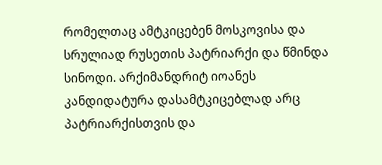რომელთაც ამტკიცებენ მოსკოვისა და სრულიად რუსეთის პატრიარქი და წმინდა სინოდი. არქიმანდრიტ იოანეს კანდიდატურა დასამტკიცებლად არც პატრიარქისთვის და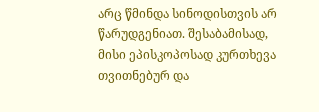არც წმინდა სინოდისთვის არ წარუდგენიათ. შესაბამისად, მისი ეპისკოპოსად კურთხევა თვითნებურ და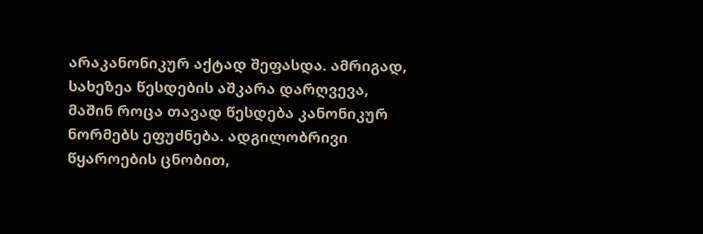არაკანონიკურ აქტად შეფასდა. ამრიგად, სახეზეა წესდების აშკარა დარღვევა, მაშინ როცა თავად წესდება კანონიკურ ნორმებს ეფუძნება. ადგილობრივი წყაროების ცნობით,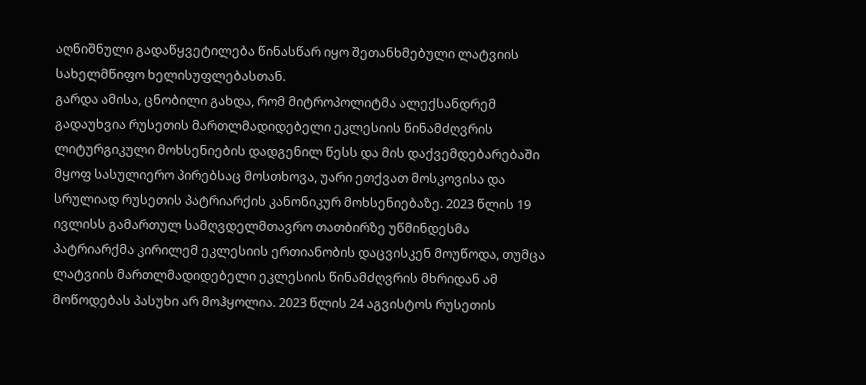აღნიშნული გადაწყვეტილება წინასწარ იყო შეთანხმებული ლატვიის სახელმწიფო ხელისუფლებასთან.
გარდა ამისა, ცნობილი გახდა, რომ მიტროპოლიტმა ალექსანდრემ გადაუხვია რუსეთის მართლმადიდებელი ეკლესიის წინამძღვრის ლიტურგიკული მოხსენიების დადგენილ წესს და მის დაქვემდებარებაში მყოფ სასულიერო პირებსაც მოსთხოვა, უარი ეთქვათ მოსკოვისა და სრულიად რუსეთის პატრიარქის კანონიკურ მოხსენიებაზე. 2023 წლის 19 ივლისს გამართულ სამღვდელმთავრო თათბირზე უწმინდესმა პატრიარქმა კირილემ ეკლესიის ერთიანობის დაცვისკენ მოუწოდა, თუმცა ლატვიის მართლმადიდებელი ეკლესიის წინამძღვრის მხრიდან ამ მოწოდებას პასუხი არ მოჰყოლია. 2023 წლის 24 აგვისტოს რუსეთის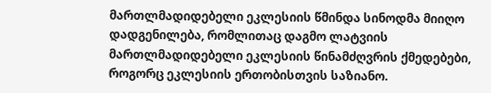მართლმადიდებელი ეკლესიის წმინდა სინოდმა მიიღო დადგენილება, რომლითაც დაგმო ლატვიის მართლმადიდებელი ეკლესიის წინამძღვრის ქმედებები, როგორც ეკლესიის ერთობისთვის საზიანო.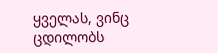ყველას, ვინც ცდილობს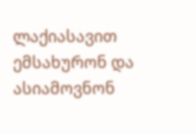ლაქიასავით ემსახურონ და ასიამოვნონ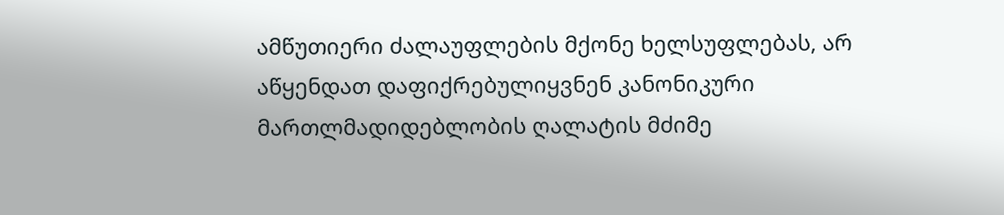ამწუთიერი ძალაუფლების მქონე ხელსუფლებას, არ აწყენდათ დაფიქრებულიყვნენ კანონიკური მართლმადიდებლობის ღალატის მძიმე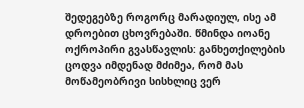შედეგებზე როგორც მარადიულ, ისე ამ დროებით ცხოვრებაში. წმინდა იოანე ოქროპირი გვასწავლის: განხეთქილების ცოდვა იმდენად მძიმეა, რომ მას მოწამეობრივი სისხლიც ვერ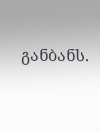განბანს.